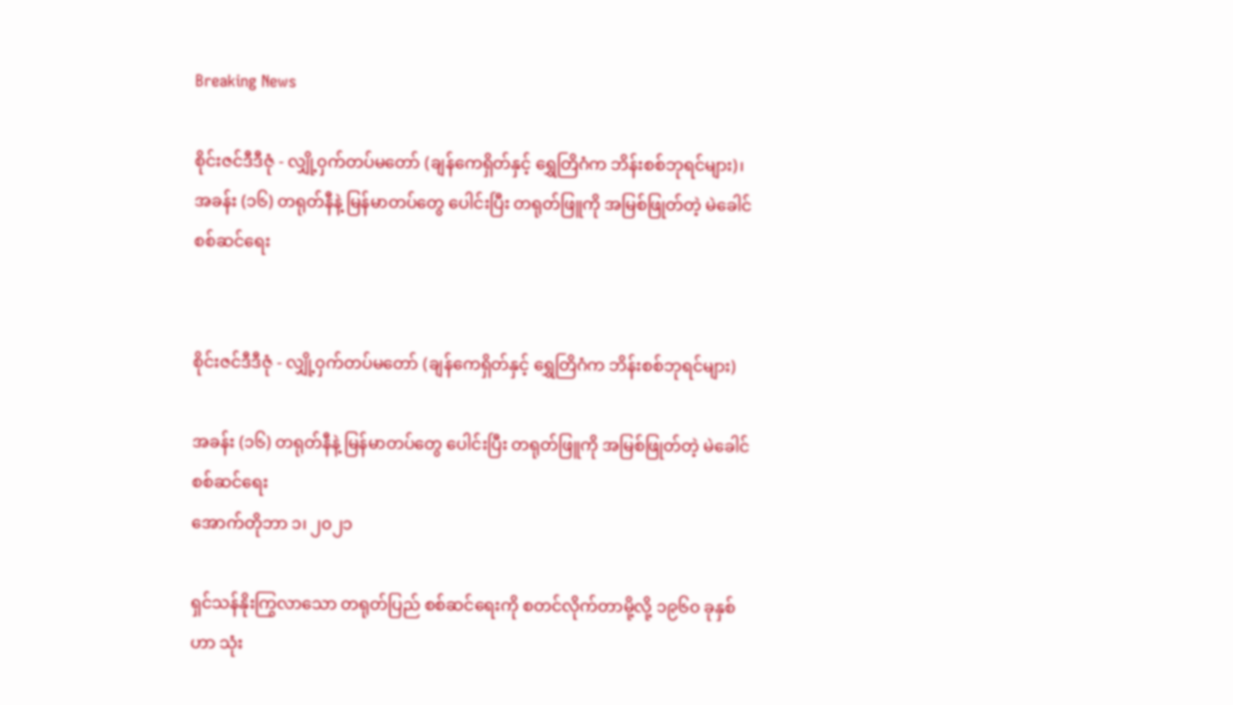Breaking News

စိုင်းဇင်ဒီဒီဇုံ - လျှို့၀ှက်တပ်မတော် (ချန်ကေရှိတ်နှင့် ရွှေတြိဂံက ဘိန်းစစ်ဘုရင်များ)၊ အခန်း (၁၆) တရုတ်နီနဲ့ မြန်မာတပ်တွေ ပေါင်းပြီး တရုတ်ဖြူကို အမြစ်ဖြုတ်တဲ့ မဲခေါင်စစ်ဆင်ရေး


စိုင်းဇင်ဒီဒီဇုံ - လျှို့၀ှက်တပ်မတော် (ချန်ကေရှိတ်နှင့် ရွှေတြိဂံက ဘိန်းစစ်ဘုရင်များ)

အခန်း (၁၆) တရုတ်နီနဲ့ မြန်မာတပ်တွေ ပေါင်းပြီး တရုတ်ဖြူကို အမြစ်ဖြုတ်တဲ့ မဲခေါင်စစ်ဆင်ရေး
အောက်တိုဘာ ၁၊ ၂၀၂၁

ရှင်သန်နိုးကြွလာသော တရုတ်ပြည် စစ်ဆင်ရေးကို စတင်လိုက်တာမို့လို့ ၁၉၆၀ ခုနှစ်ဟာ သုံး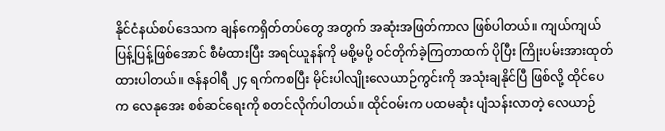နိုင်ငံနယ်စပ်ဒေသက ချန်ကေရှိတ်တပ်တွေ အတွက် အဆုံးအဖြတ်ကာလ ဖြစ်ပါတယ်။ ကျယ်ကျယ်ပြန့်ပြန့်ဖြစ်အောင် စီမံထားပြီး အရင်ယူနန်ကို မစို့မပို့ ဝင်တိုက်ခဲ့ကြတာထက် ပိုပြီး ကြိုးပမ်းအားထုတ်ထားပါတယ်။ ဇန်နဝါရီ ၂၄ ရက်ကစပြီး မိုင်းပါလျိုးလေယာဉ်ကွင်းကို အသုံးချနိုင်ပြီ ဖြစ်လို့ ထိုင်ပေက လေနုအေး စစ်ဆင်ရေးကို စတင်လိုက်ပါတယ်။ ထိုင်ဝမ်းက ပထမဆုံး ပျံသန်းလာတဲ့ လေယာဉ်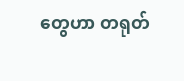တွေဟာ တရုတ်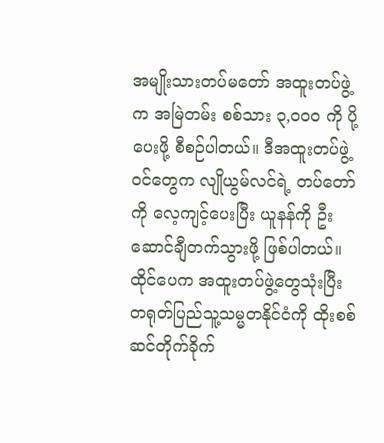အမျိုးသားတပ်မတော် အထူးတပ်ဖွဲ့က အမြဲတမ်း စစ်သား ၃,၀၀၀ ကို ပို့ပေးဖို့ စီစဉ်ပါတယ်။ ဒီအထူးတပ်ဖွဲ့ဝင်တွေက လျိုယွမ်လင်ရဲ့ တပ်တော်ကို လေ့ကျင့်ပေးပြီး ယူနန်ကို ဦးဆောင်ချီတက်သွားဖို့ ဖြစ်ပါတယ်။ ထိုင်ပေက အထူးတပ်ဖွဲ့တွေသုံးပြီး တရုတ်ပြည်သူ့သမ္မတနိုင်ငံကို ထိုးစစ်ဆင်တိုက်ခိုက်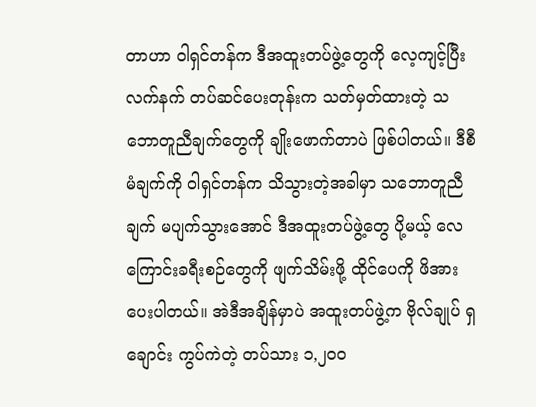တာဟာ ဝါရှင်တန်က ဒီအထူးတပ်ဖွဲ့တွေကို လေ့ကျင့်ပြီး လက်နက် တပ်ဆင်ပေးတုန်းက သတ်မှတ်ထားတဲ့ သဘောတူညီချက်တွေကို ချိုးဖောက်တာပဲ ဖြစ်ပါတယ်။ ဒီစီမံချက်ကို ဝါရှင်တန်က သိသွားတဲ့အခါမှာ သဘောတူညီချက် မပျက်သွားအောင် ဒီအထူးတပ်ဖွဲ့တွေ ပို့မယ့် လေကြောင်းခရီးစဉ်တွေကို ဖျက်သိမ်းဖို့ ထိုင်ပေကို ဖိအားပေးပါတယ်။ အဲဒီအချိန်မှာပဲ အထူးတပ်ဖွဲ့က ဗိုလ်ချုပ် ရှချောင်း ကွပ်ကဲတဲ့ တပ်သား ၁,၂၀၀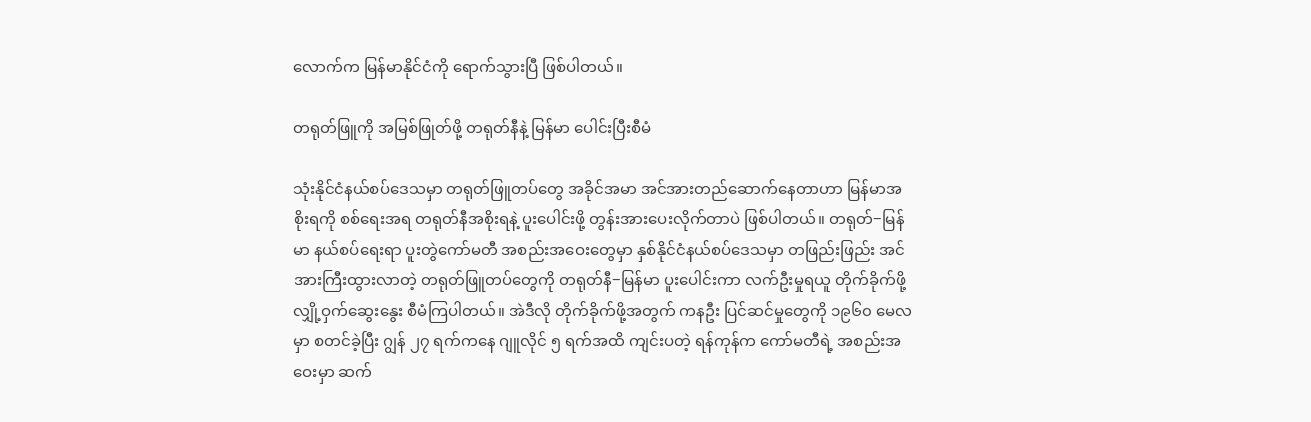လောက်က မြန်မာနိုင်ငံကို ရောက်သွားပြီ ဖြစ်ပါတယ်။

တရုတ်ဖြူကို အမြစ်ဖြုတ်ဖို့ တရုတ်နီနဲ့ မြန်မာ ပေါင်းပြီးစီမံ

သုံးနိုင်ငံနယ်စပ်ဒေသမှာ တရုတ်ဖြူတပ်တွေ အခိုင်အမာ အင်အားတည်ဆောက်နေတာဟာ မြန်မာအစိုးရကို စစ်ရေးအရ တရုတ်နီအစိုးရနဲ့ ပူးပေါင်းဖို့ တွန်းအားပေးလိုက်တာပဲ ဖြစ်ပါတယ်။ တရုတ်−မြန်မာ နယ်စပ်ရေးရာ ပူးတွဲကော်မတီ အစည်းအဝေးတွေမှာ နှစ်နိုင်ငံနယ်စပ်ဒေသမှာ တဖြည်းဖြည်း အင်အားကြီးထွားလာတဲ့ တရုတ်ဖြူတပ်တွေကို တရုတ်နီ−မြန်မာ ပူးပေါင်းကာ လက်ဦးမှုရယူ တိုက်ခိုက်ဖို့ လျှို့ဝှက်ဆွေးနွေး စီမံကြပါတယ်။ အဲဒီလို တိုက်ခိုက်ဖို့အတွက် ကနဦး ပြင်ဆင်မှုတွေကို ၁၉၆၀ မေလမှာ စတင်ခဲ့ပြီး ဂျွန် ၂၇ ရက်ကနေ ဂျူလိုင် ၅ ရက်အထိ ကျင်းပတဲ့ ရန်ကုန်က ကော်မတီရဲ့ အစည်းအဝေးမှာ ဆက်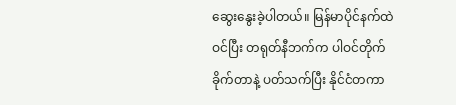ဆွေးနွေးခဲ့ပါတယ်။ မြန်မာပိုင်နက်ထဲဝင်ပြီး တရုတ်နီဘက်က ပါဝင်တိုက်ခိုက်တာနဲ့ ပတ်သက်ပြီး နိုင်ငံတကာ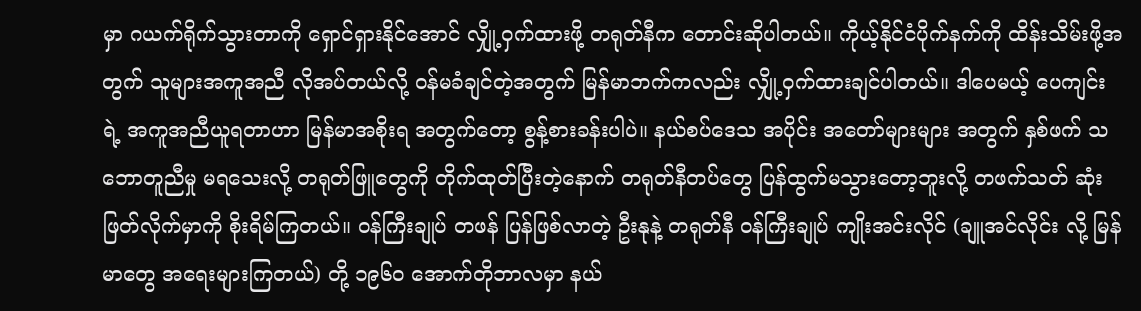မှာ ဂယက်ရိုက်သွားတာကို ရှောင်ရှားနိုင်အောင် လျှို့ဝှက်ထားဖို့ တရုတ်နီက တောင်းဆိုပါတယ်။ ကိုယ့်နိုင်ငံပိုက်နက်ကို ထိန်းသိမ်းဖို့အတွက် သူများအကူအညီ လိုအပ်တယ်လို့ ဝန်မခံချင်တဲ့အတွက် မြန်မာဘက်ကလည်း လျှို့ဝှက်ထားချင်ပါတယ်။ ဒါပေမယ့် ပေကျင်းရဲ့ အကူအညီယူရတာဟာ မြန်မာအစိုးရ အတွက်တော့ စွန့်စားခန်းပါပဲ။ နယ်စပ်ဒေသ အပိုင်း အတော်များများ အတွက် နှစ်ဖက် သဘောတူညီမှု မရသေးလို့ တရုတ်ဖြူတွေကို တိုက်ထုတ်ပြီးတဲ့နောက် တရုတ်နီတပ်တွေ ပြန်ထွက်မသွားတော့ဘူးလို့ တဖက်သတ် ဆုံးဖြတ်လိုက်မှာကို စိုးရိမ်ကြတယ်။ ဝန်ကြီးချုပ် တဖန် ပြန်ဖြစ်လာတဲ့ ဦးနုနဲ့ တရုတ်နီ ဝန်ကြီးချုပ် ကျိုးအင်းလိုင် (ချူအင်လိုင်း လို့ မြန်မာတွေ အရေးများကြတယ်) တို့ ၁၉၆၀ အောက်တိုဘာလမှာ နယ်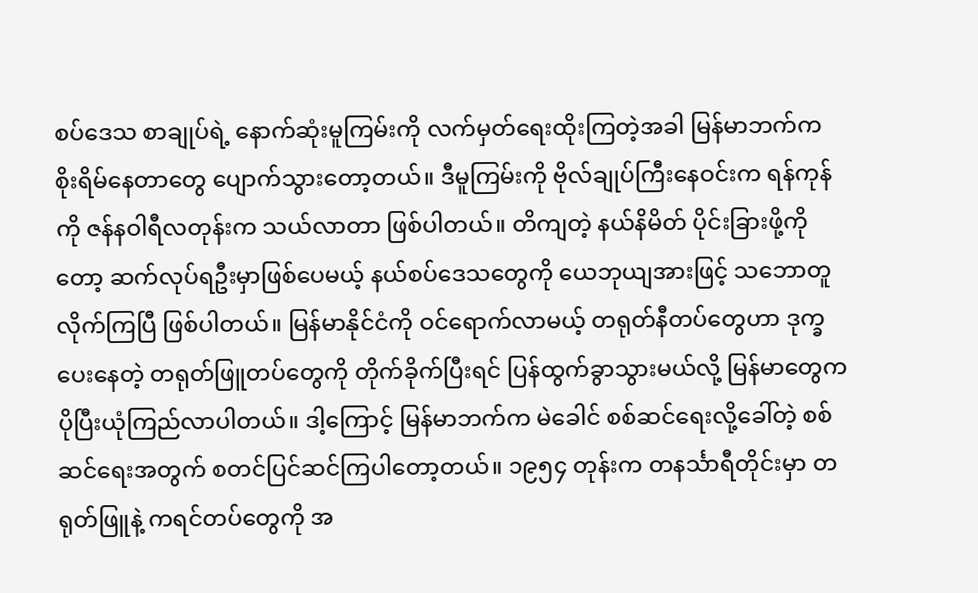စပ်ဒေသ စာချုပ်ရဲ့ နောက်ဆုံးမူကြမ်းကို လက်မှတ်ရေးထိုးကြတဲ့အခါ မြန်မာဘက်က စိုးရိမ်နေတာတွေ ပျောက်သွားတော့တယ်။ ဒီမူကြမ်းကို ဗိုလ်ချုပ်ကြီးနေဝင်းက ရန်ကုန်ကို ဇန်နဝါရီလတုန်းက သယ်လာတာ ဖြစ်ပါတယ်။ တိကျတဲ့ နယ်နိမိတ် ပိုင်းခြားဖို့ကိုတော့ ဆက်လုပ်ရဦးမှာဖြစ်ပေမယ့် နယ်စပ်ဒေသတွေကို ယေဘုယျအားဖြင့် သဘောတူလိုက်ကြပြီ ဖြစ်ပါတယ်။ မြန်မာနိုင်ငံကို ဝင်ရောက်လာမယ့် တရုတ်နီတပ်တွေဟာ ဒုက္ခပေးနေတဲ့ တရုတ်ဖြူတပ်တွေကို တိုက်ခိုက်ပြီးရင် ပြန်ထွက်ခွာသွားမယ်လို့ မြန်မာတွေက ပိုပြီးယုံကြည်လာပါတယ်။ ဒါ့ကြောင့် မြန်မာဘက်က မဲခေါင် စစ်ဆင်ရေးလို့ခေါ်တဲ့ စစ်ဆင်ရေးအတွက် စတင်ပြင်ဆင်ကြပါတော့တယ်။ ၁၉၅၄ တုန်းက တနင်္သာရီတိုင်းမှာ တရုတ်ဖြူနဲ့ ကရင်တပ်တွေကို အ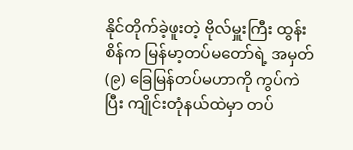နိုင်တိုက်ခဲ့ဖူးတဲ့ ဗိုလ်မှူးကြီး ထွန်းစိန်က မြန်မာ့တပ်မတော်ရဲ့ အမှတ် (၉) ခြေမြန်တပ်မဟာကို ကွပ်ကဲပြီး ကျိုင်းတုံနယ်ထဲမှာ တပ်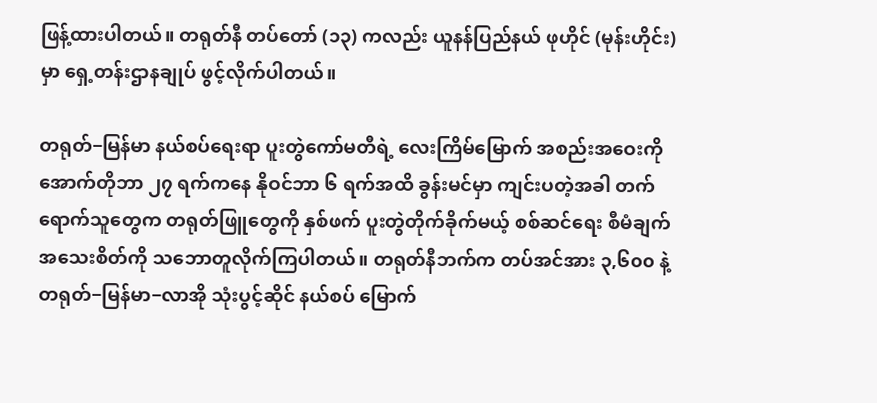ဖြန့်ထားပါတယ်။ တရုတ်နီ တပ်တော် (၁၃) ကလည်း ယူနန်ပြည်နယ် ဖုဟိုင် (မုန်းဟိုင်း) မှာ ရှေ့တန်းဌာနချုပ် ဖွင့်လိုက်ပါတယ်။

တရုတ်−မြန်မာ နယ်စပ်ရေးရာ ပူးတွဲကော်မတီရဲ့ လေးကြိမ်မြောက် အစည်းအဝေးကို အောက်တိုဘာ ၂၇ ရက်ကနေ နိုဝင်ဘာ ၆ ရက်အထိ ခွန်းမင်မှာ ကျင်းပတဲ့အခါ တက်ရောက်သူတွေက တရုတ်ဖြူတွေကို နှစ်ဖက် ပူးတွဲတိုက်ခိုက်မယ့် စစ်ဆင်ရေး စီမံချက် အသေးစိတ်ကို သဘောတူလိုက်ကြပါတယ်။ တရုတ်နီဘက်က တပ်အင်အား ၃,၆၀၀ နဲ့ တရုတ်−မြန်မာ−လာအို သုံးပွင့်ဆိုင် နယ်စပ် မြောက်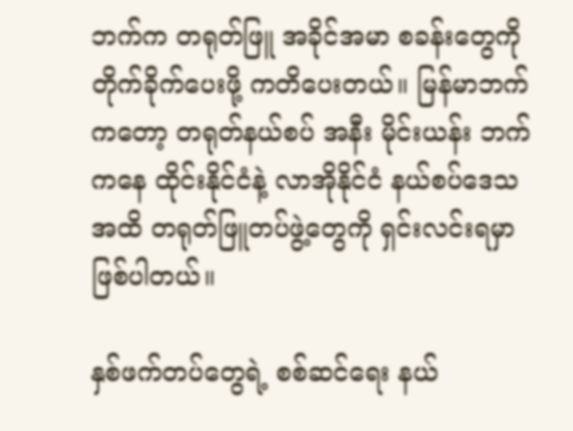ဘက်က တရုတ်ဖြူ အခိုင်အမာ စခန်းတွေကို တိုက်ခိုက်ပေးဖို့ ကတိပေးတယ်။ မြန်မာဘက်ကတော့ တရုတ်နယ်စပ် အနီး မိုင်းယန်း ဘက်ကနေ ထိုင်းနိုင်ငံနဲ့ လာအိုနိုင်ငံ နယ်စပ်ဒေသ အထိ တရုတ်ဖြူတပ်ဖွဲ့တွေကို ရှင်းလင်းရမှာ ဖြစ်ပါတယ်။

နှစ်ဖက်တပ်တွေရဲ့ စစ်ဆင်ရေး နယ်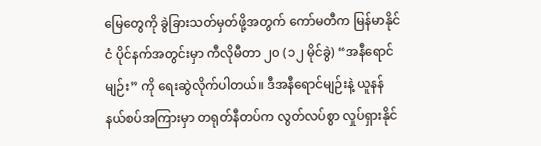မြေတွေကို ခွဲခြားသတ်မှတ်ဖို့အတွက် ကော်မတီက မြန်မာနိုင်ငံ ပိုင်နက်အတွင်းမှာ ကီလိုမီတာ ၂၀ (၁၂ မိုင်ခွဲ) “အနီရောင်မျဉ်း” ကို ရေးဆွဲလိုက်ပါတယ်။ ဒီအနီရောင်မျဉ်းနဲ့ ယူနန်နယ်စပ်အကြားမှာ တရုတ်နီတပ်က လွတ်လပ်စွာ လှုပ်ရှားနိုင်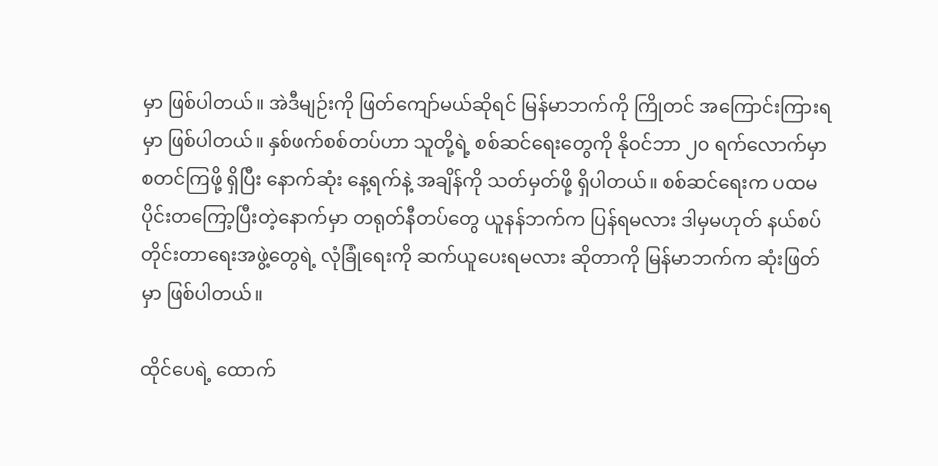မှာ ဖြစ်ပါတယ်။ အဲဒီမျဉ်းကို ဖြတ်ကျော်မယ်ဆိုရင် မြန်မာဘက်ကို ကြိုတင် အကြောင်းကြားရမှာ ဖြစ်ပါတယ်။ နှစ်ဖက်စစ်တပ်ဟာ သူတို့ရဲ့ စစ်ဆင်ရေးတွေကို နိုဝင်ဘာ ၂၀ ရက်လောက်မှာ စတင်ကြဖို့ ရှိပြီး နောက်ဆုံး နေ့ရက်နဲ့ အချိန်ကို သတ်မှတ်ဖို့ ရှိပါတယ်။ စစ်ဆင်ရေးက ပထမပိုင်းတကြော့ပြီးတဲ့နောက်မှာ တရုတ်နီတပ်တွေ ယူနန်ဘက်က ပြန်ရမလား ဒါမှမဟုတ် နယ်စပ်တိုင်းတာရေးအဖွဲ့တွေရဲ့ လုံခြုံရေးကို ဆက်ယူပေးရမလား ဆိုတာကို မြန်မာဘက်က ဆုံးဖြတ်မှာ ဖြစ်ပါတယ်။

ထိုင်ပေရဲ့ ထောက်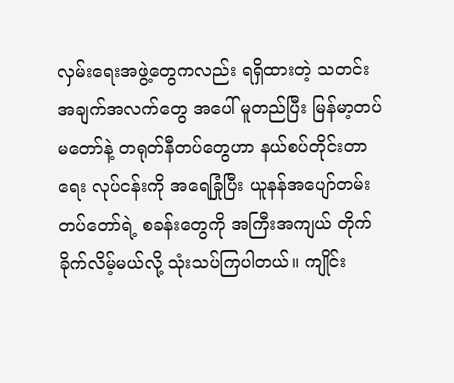လှမ်းရေးအဖွဲ့တွေကလည်း ရရှိထားတဲ့ သတင်းအချက်အလက်တွေ အပေါ် မူတည်ပြီး မြန်မာ့တပ်မတော်နဲ့ တရုတ်နီတပ်တွေဟာ နယ်စပ်တိုင်းတာရေး လုပ်ငန်းကို အရေခြုံပြီး ယူနန်အပျော်တမ်း တပ်တော်ရဲ့ စခန်းတွေကို အကြီးအကျယ် တိုက်ခိုက်လိမ့်မယ်လို့ သုံးသပ်ကြပါတယ်။ ကျိုင်း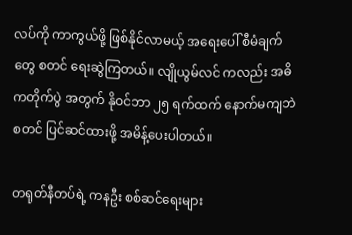လပ်ကို ကာကွယ်ဖို့ ဖြစ်နိုင်လာမယ့် အရေးပေါ် စီမံချက်တွေ စတင် ရေးဆွဲကြတယ်။ လျိုယွမ်လင် ကလည်း အဓိကတိုက်ပွဲ အတွက် နိုဝင်ဘာ ၂၅ ရက်ထက် နောက်မကျဘဲ စတင် ပြင်ဆင်ထားဖို့ အမိန့်ပေးပါတယ်။

တရုတ်နီတပ်ရဲ့ ကနဦး စစ်ဆင်ရေးများ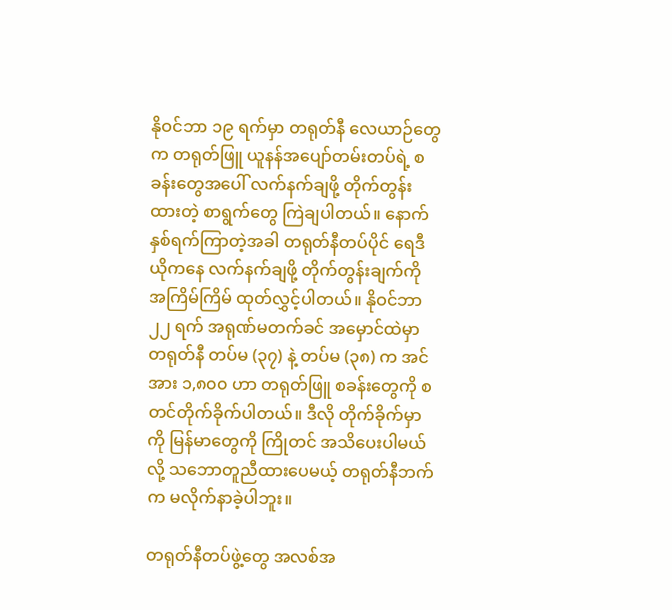နိုဝင်ဘာ ၁၉ ရက်မှာ တရုတ်နီ လေယာဉ်တွေက တရုတ်ဖြူ ယူနန်အပျော်တမ်းတပ်ရဲ့ စခန်းတွေအပေါ် လက်နက်ချဖို့ တိုက်တွန်းထားတဲ့ စာရွက်တွေ ကြဲချပါတယ်။ နောက်နှစ်ရက်ကြာတဲ့အခါ တရုတ်နီတပ်ပိုင် ရေဒီယိုကနေ လက်နက်ချဖို့ တိုက်တွန်းချက်ကို အကြိမ်ကြိမ် ထုတ်လွှင့်ပါတယ်။ နိုဝင်ဘာ ၂၂ ရက် အရုဏ်မတက်ခင် အမှောင်ထဲမှာ တရုတ်နီ တပ်မ (၃၇) နဲ့ တပ်မ (၃၈) က အင်အား ၁,၈၀၀ ဟာ တရုတ်ဖြူ စခန်းတွေကို စတင်တိုက်ခိုက်ပါတယ်။ ဒီလို တိုက်ခိုက်မှာကို မြန်မာတွေကို ကြိုတင် အသိပေးပါမယ်လို့ သဘောတူညီထားပေမယ့် တရုတ်နီဘက်က မလိုက်နာခဲ့ပါဘူး။

တရုတ်နီတပ်ဖွဲ့တွေ အလစ်အ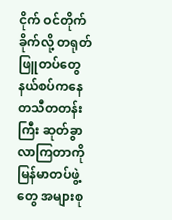ငိုက် ဝင်တိုက်ခိုက်လို့ တရုတ်ဖြူတပ်တွေ နယ်စပ်ကနေ တသီတတန်းကြီး ဆုတ်ခွာလာကြတာကို မြန်မာတပ်ဖွဲ့တွေ အများစု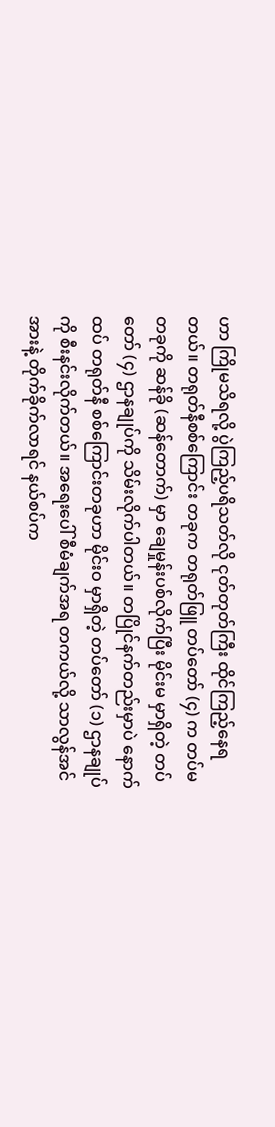ဟာ ကြိုမသိရလို့ ပွဲကြည့်ပရိသတ်လို ငုတ်တုတ်ကြီး ထိုင်ကြည့်နေရတယ်။ တရုတ်နီစစ်ကြောင်း တခုက တရုတ်ဖြူ တပ်တော် (၄) က တပ်မ တခုကို ဆန်ခို (ဆန်တောက်) မှာ ချေမှုန်းပစ်လိုက်ပြီး မိုင်းမ မှာရှိတဲ့ တပ်တော် (၄) ဌာနချုပ်ကို သိမ်းလိုက်ပါတယ်။ တပြိုင်နက်တည်းမှာပဲ နောက်ထပ် တရုတ်နီ စစ်ကြောင်းတခုဟာ မိုင်းဝ မှာရှိတဲ့ တပ်တော် (၁) ဌာနချုပ်ကို စီးနင်းလိုက်တယ်။ အရေးပေါ် စီမံချက်အရ တကယ်လို့ သာလွန်အင်အားနဲ့ တိုက်ခိုက်လာရင် နယ်စပ်က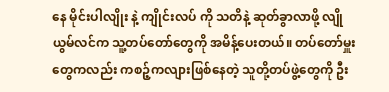နေ မိုင်းပါလျိုး နဲ့ ကျိုင်းလပ် ကို သတိနဲ့ ဆုတ်ခွာလာဖို့ လျိုယွမ်လင်က သူ့တပ်တော်တွေကို အမိန့်ပေးတယ်။ တပ်တော်မှူးတွေကလည်း ကစဉ့်ကလျားဖြစ်နေတဲ့ သူတို့တပ်ဖွဲ့တွေကို ဦး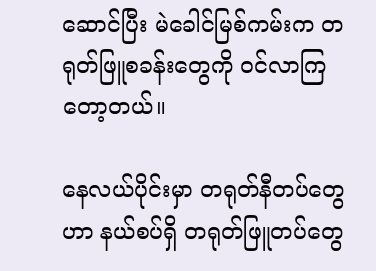ဆောင်ပြီး မဲခေါင်မြစ်ကမ်းက တရုတ်ဖြူစခန်းတွေကို ဝင်လာကြတော့တယ်။

နေလယ်ပိုင်းမှာ တရုတ်နီတပ်တွေဟာ နယ်စပ်ရှိ တရုတ်ဖြူတပ်တွေ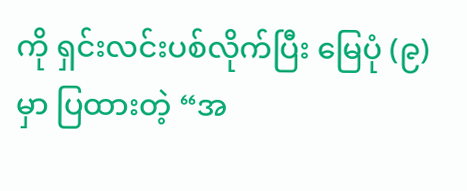ကို ရှင်းလင်းပစ်လိုက်ပြီး မြေပုံ (၉) မှာ ပြထားတဲ့ “အ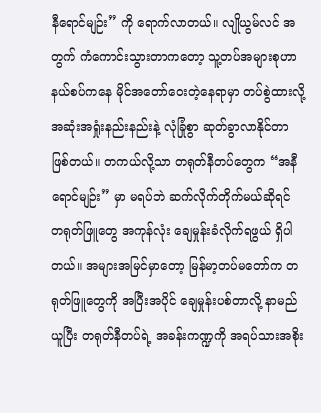နီရောင်မျဉ်း” ကို ရောက်လာတယ်။ လျိုယွမ်လင် အတွက် ကံကောင်းသွားတာကတော့ သူ့တပ်အများစုဟာ နယ်စပ်ကနေ မိုင်အတော်ဝေးတဲ့နေရာမှာ တပ်စွဲထားလို့ အဆုံးအရှုံးနည်းနည်းနဲ့ လုံခြုံစွာ ဆုတ်ခွာလာနိုင်တာ ဖြစ်တယ်။ တကယ်လို့သာ တရုတ်နီတပ်တွေက “အနီရောင်မျဉ်း” မှာ မရပ်ဘဲ ဆက်လိုက်တိုက်မယ်ဆိုရင် တရုတ်ဖြူတွေ အကုန်လုံး ချေမှုန်းခံလိုက်ရဖွယ် ရှိပါတယ်။ အများအမြင်မှာတော့ မြန်မာ့တပ်မတော်က တရုတ်ဖြူတွေကို အပြီးအပိုင် ချေမှုန်းပစ်တာလို့ နာမည်ယူပြီး တရုတ်နီတပ်ရဲ့ အခန်းကဏ္ဍကို အရပ်သားအစိုး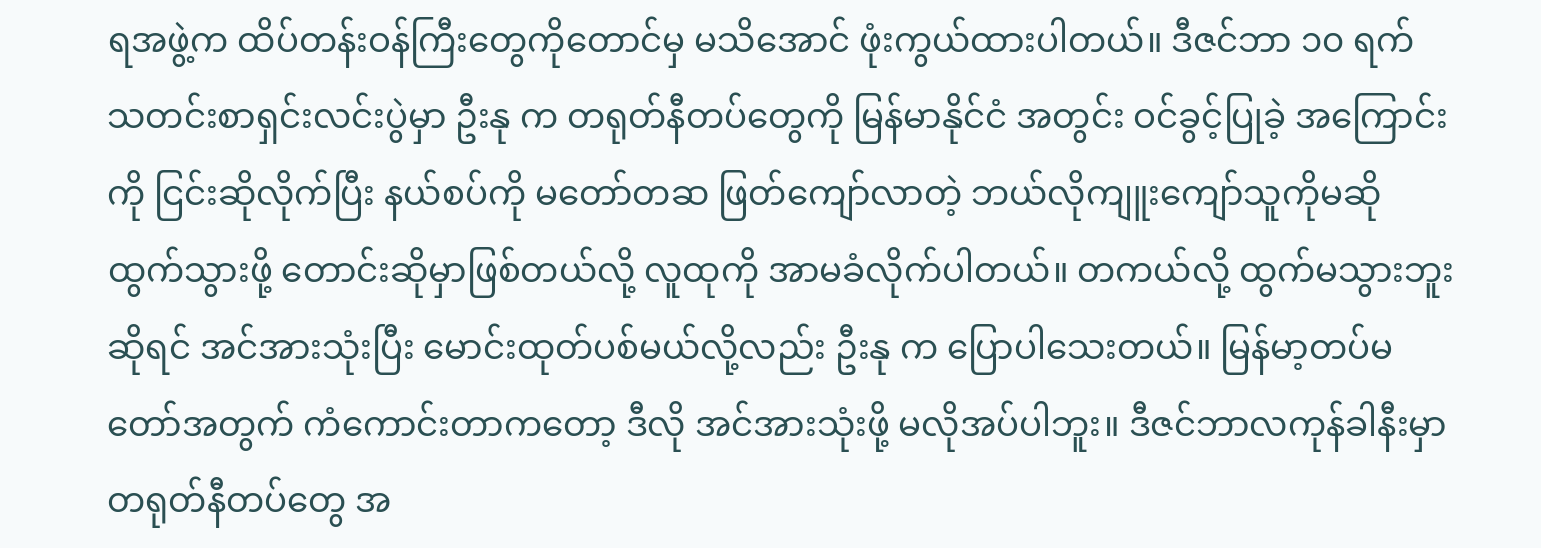ရအဖွဲ့က ထိပ်တန်းဝန်ကြီးတွေကိုတောင်မှ မသိအောင် ဖုံးကွယ်ထားပါတယ်။ ဒီဇင်ဘာ ၁၀ ရက် သတင်းစာရှင်းလင်းပွဲမှာ ဦးနု က တရုတ်နီတပ်တွေကို မြန်မာနိုင်ငံ အတွင်း ဝင်ခွင့်ပြုခဲ့ အကြောင်းကို ငြင်းဆိုလိုက်ပြီး နယ်စပ်ကို မတော်တဆ ဖြတ်ကျော်လာတဲ့ ဘယ်လိုကျူးကျော်သူကိုမဆို ထွက်သွားဖို့ တောင်းဆိုမှာဖြစ်တယ်လို့ လူထုကို အာမခံလိုက်ပါတယ်။ တကယ်လို့ ထွက်မသွားဘူးဆိုရင် အင်အားသုံးပြီး မောင်းထုတ်ပစ်မယ်လို့လည်း ဦးနု က ပြောပါသေးတယ်။ မြန်မာ့တပ်မတော်အတွက် ကံကောင်းတာကတော့ ဒီလို အင်အားသုံးဖို့ မလိုအပ်ပါဘူး။ ဒီဇင်ဘာလကုန်ခါနီးမှာ တရုတ်နီတပ်တွေ အ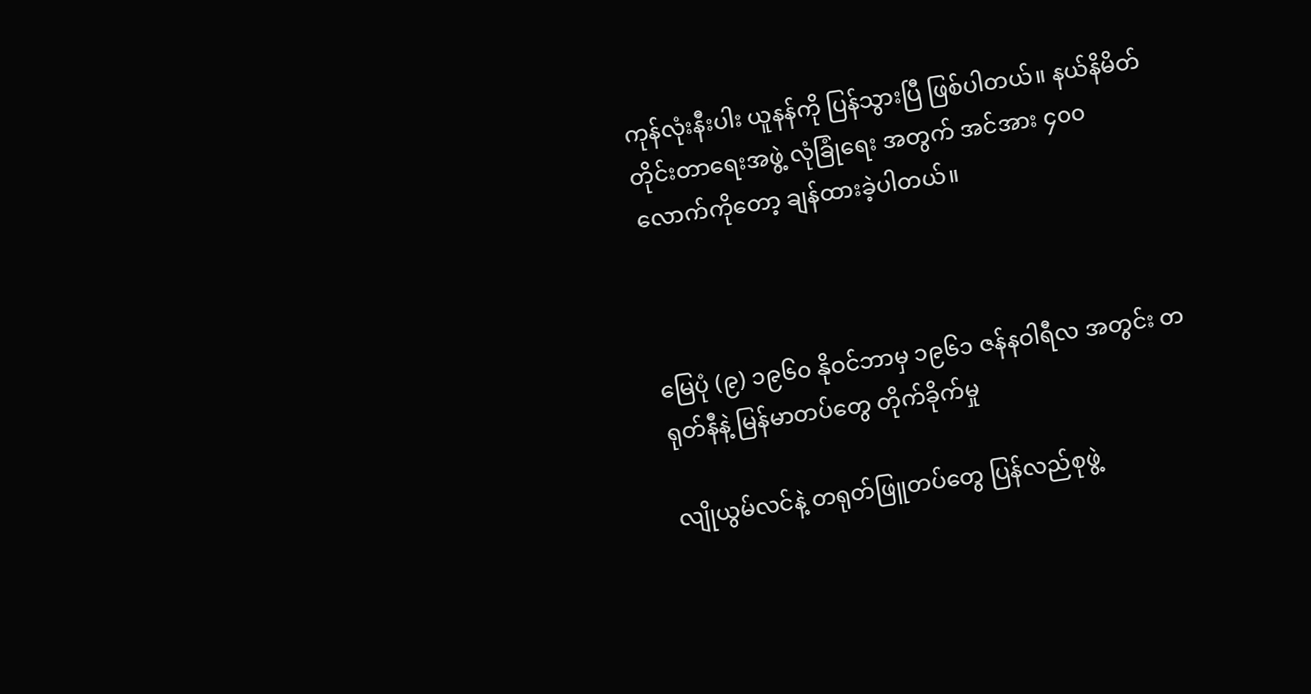ကုန်လုံးနီးပါး ယူနန်ကို ပြန်သွားပြီ ဖြစ်ပါတယ်။ နယ်နိမိတ် တိုင်းတာရေးအဖွဲ့ လုံခြုံရေး အတွက် အင်အား ၄၀၀ လောက်ကိုတော့ ချန်ထားခဲ့ပါတယ်။



မြေပုံ (၉) ၁၉၆၀ နိုဝင်ဘာမှ ၁၉၆၁ ဇန်နဝါရီလ အတွင်း တရုတ်နီနဲ့ မြန်မာတပ်တွေ တိုက်ခိုက်မှု

လျိုယွမ်လင်နဲ့ တရုတ်ဖြူတပ်တွေ ပြန်လည်စုဖွဲ့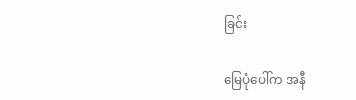ခြင်း

မြေပုံပေါ်က အနီ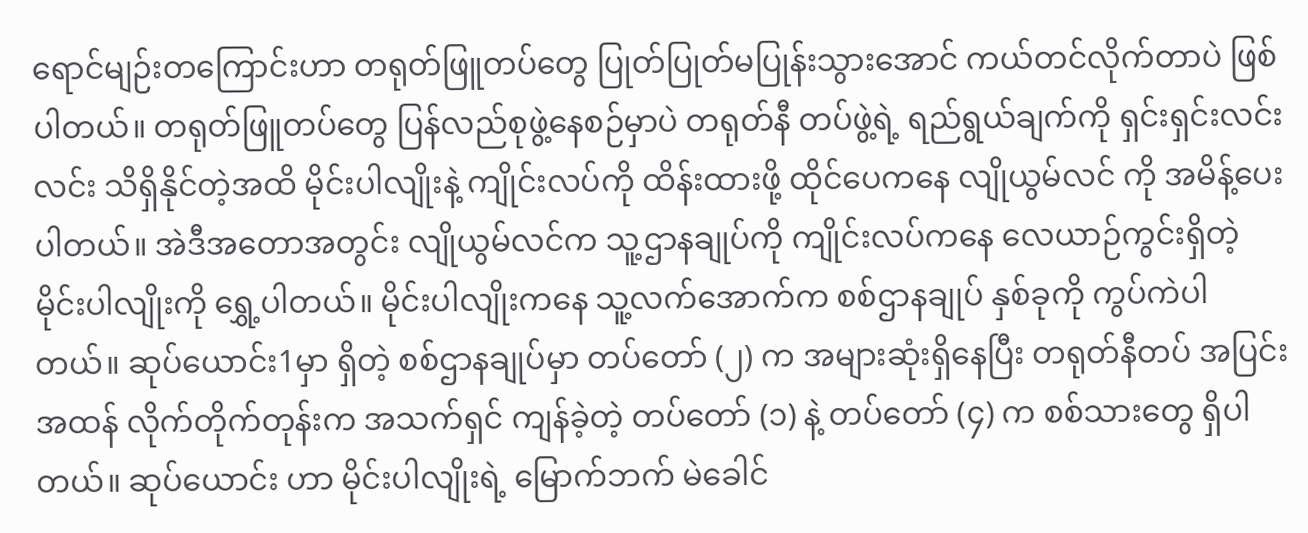ရောင်မျဉ်းတကြောင်းဟာ တရုတ်ဖြူတပ်တွေ ပြုတ်ပြုတ်မပြုန်းသွားအောင် ကယ်တင်လိုက်တာပဲ ဖြစ်ပါတယ်။ တရုတ်ဖြူတပ်တွေ ပြန်လည်စုဖွဲ့နေစဉ်မှာပဲ တရုတ်နီ တပ်ဖွဲ့ရဲ့ ရည်ရွယ်ချက်ကို ရှင်းရှင်းလင်းလင်း သိရှိနိုင်တဲ့အထိ မိုင်းပါလျိုးနဲ့ ကျိုင်းလပ်ကို ထိန်းထားဖို့ ထိုင်ပေကနေ လျိုယွမ်လင် ကို အမိန့်ပေးပါတယ်။ အဲဒီအတောအတွင်း လျိုယွမ်လင်က သူ့ဌာနချုပ်ကို ကျိုင်းလပ်ကနေ လေယာဉ်ကွင်းရှိတဲ့ မိုင်းပါလျိုးကို ရွှေ့ပါတယ်။ မိုင်းပါလျိုးကနေ သူ့လက်အောက်က စစ်ဌာနချုပ် နှစ်ခုကို ကွပ်ကဲပါတယ်။ ဆုပ်ယောင်း1မှာ ရှိတဲ့ စစ်ဌာနချုပ်မှာ တပ်တော် (၂) က အများဆုံးရှိနေပြီး တရုတ်နီတပ် အပြင်းအထန် လိုက်တိုက်တုန်းက အသက်ရှင် ကျန်ခဲ့တဲ့ တပ်တော် (၁) နဲ့ တပ်တော် (၄) က စစ်သားတွေ ရှိပါတယ်။ ဆုပ်ယောင်း ဟာ မိုင်းပါလျိုးရဲ့ မြောက်ဘက် မဲခေါင်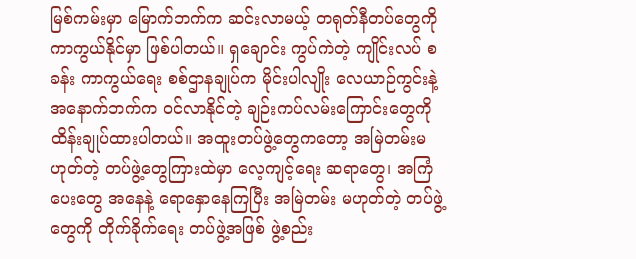မြစ်ကမ်းမှာ မြောက်ဘက်က ဆင်းလာမယ့် တရုတ်နီတပ်တွေကို ကာကွယ်နိုင်မှာ ဖြစ်ပါတယ်။ ရှချောင်း ကွပ်ကဲတဲ့ ကျိုင်းလပ် စခန်း ကာကွယ်ရေး စစ်ဌာနချုပ်က မိုင်းပါလျိုး လေယာဉ်ကွင်းနဲ့ အနောက်ဘက်က ဝင်လာနိုင်တဲ့ ချဉ်းကပ်လမ်းကြောင်းတွေကို ထိန်းချုပ်ထားပါတယ်။ အထူးတပ်ဖွဲ့တွေကတော့ အမြဲတမ်းမဟုတ်တဲ့ တပ်ဖွဲ့တွေကြားထဲမှာ လေ့ကျင့်ရေး ဆရာတွေ၊ အကြံပေးတွေ အနေနဲ့ ရောနှောနေကြပြီး အမြဲတမ်း မဟုတ်တဲ့ တပ်ဖွဲ့တွေကို တိုက်ခိုက်ရေး တပ်ဖွဲ့အဖြစ် ဖွဲ့စည်း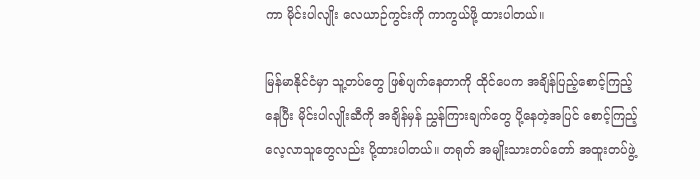ကာ မိုင်းပါလျိုး လေယာဉ်ကွင်းကို ကာကွယ်ဖို့ ထားပါတယ်။

မြန်မာနိုင်ငံမှာ သူ့တပ်တွေ ဖြစ်ပျက်နေတာကို ထိုင်ပေက အချိန်ပြည့်စောင့်ကြည့်နေပြီး မိုင်းပါလျိုးဆီကို အချိန်မှန် ညွှန်ကြားချက်တွေ ပို့နေတဲ့အပြင် စောင့်ကြည့်လေ့လာသူတွေလည်း ပို့ထားပါတယ်။ တရုတ် အမျိုးသားတပ်တော် အထူးတပ်ဖွဲ့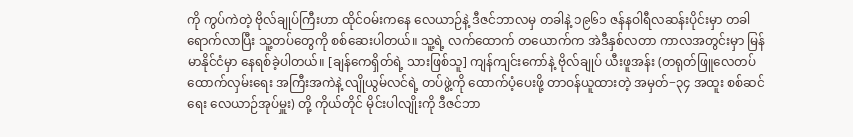ကို ကွပ်ကဲတဲ့ ဗိုလ်ချုပ်ကြီးဟာ ထိုင်ဝမ်းကနေ လေယာဉ်နဲ့ ဒီဇင်ဘာလမှ တခါနဲ့ ၁၉၆၁ ဇန်နဝါရီလဆန်းပိုင်းမှာ တခါ ရောက်လာပြီး သူ့တပ်တွေကို စစ်ဆေးပါတယ်။ သူ့ရဲ့ လက်ထောက် တယောက်က အဲဒီနှစ်လတာ ကာလအတွင်းမှာ မြန်မာနိုင်ငံမှာ နေရစ်ခဲ့ပါတယ်။ [ချန်ကေရှိတ်ရဲ့ သားဖြစ်သူ] ကျန်ကျင်းကော်နဲ့ ဗိုလ်ချုပ် ယီးဖူအန်း (တရုတ်ဖြူလေတပ် ထောက်လှမ်းရေး အကြီးအကဲနဲ့ လျိုယွမ်လင်ရဲ့ တပ်ဖွဲ့ကို ထောက်ပံ့ပေးဖို့ တာဝန်ယူထားတဲ့ အမှတ်−၃၄ အထူး စစ်ဆင်ရေး လေယာဉ်အုပ်မှူး) တို့ ကိုယ်တိုင် မိုင်းပါလျိုးကို ဒီဇင်ဘာ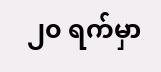၂၀ ရက်မှာ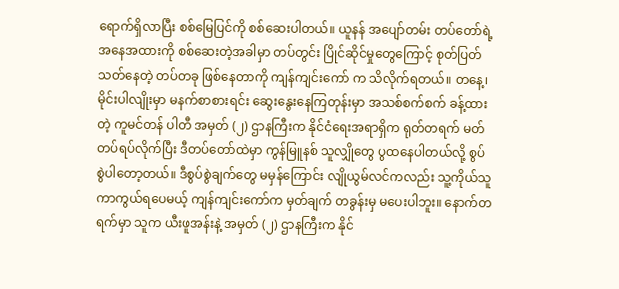ရောက်ရှိလာပြီး စစ်မြေပြင်ကို စစ်ဆေးပါတယ်။ ယူနန် အပျော်တမ်း တပ်တော်ရဲ့ အနေအထားကို စစ်ဆေးတဲ့အခါမှာ တပ်တွင်း ပြိုင်ဆိုင်မှုတွေကြောင့် စုတ်ပြတ်သတ်နေတဲ့ တပ်တခု ဖြစ်နေတာကို ကျန်ကျင်းကော် က သိလိုက်ရတယ်။ တနေ့၊ မိုင်းပါလျိုးမှာ မနက်စာစားရင်း ဆွေးနွေးနေကြတုန်းမှာ အသစ်စက်စက် ခန့်ထားတဲ့ ကူမင်တန် ပါတီ အမှတ် (၂) ဌာနကြီးက နိုင်ငံရေးအရာရှိက ရုတ်တရက် မတ်တပ်ရပ်လိုက်ပြီး ဒီတပ်တော်ထဲမှာ ကွန်မြူနစ် သူလျှိုတွေ ပွထနေပါတယ်လို့ စွပ်စွဲပါတော့တယ်။ ဒီစွပ်စွဲချက်တွေ မမှန်ကြောင်း လျိုယွမ်လင်ကလည်း သူ့ကိုယ်သူ ကာကွယ်ရပေမယ့် ကျန်ကျင်းကော်က မှတ်ချက် တခွန်းမှ မပေးပါဘူး။ နောက်တရက်မှာ သူက ယီးဖူအန်းနဲ့ အမှတ် (၂) ဌာနကြီးက နိုင်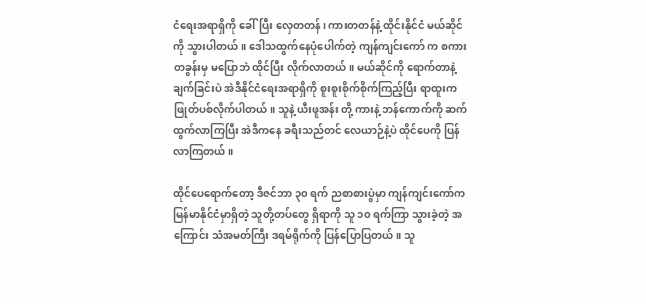ငံရေးအရာရှိကို ခေါ်ပြီး လှေတတန်၊ ကားတတန်နဲ့ ထိုင်းနိုင်ငံ မယ်ဆိုင်ကို သွားပါတယ်။ ဒေါသထွက်နေပုံပေါက်တဲ့ ကျန်ကျင်းကော် က စကားတခွန်းမှ မပြောဘဲ ထိုင်ပြီး လိုက်လာတယ်။ မယ်ဆိုင်ကို ရောက်တာနဲ့ ချက်ခြင်းပဲ အဲဒီနိုင်ငံရေးအရာရှိကို စူးစူးစိုက်စိုက်ကြည့်ပြီး ရာထူးက ဖြုတ်ပစ်လိုက်ပါတယ်။ သူနဲ့ ယီးဖူအန်း တို့ ကားနဲ့ ဘန်ကောက်ကို ဆက်ထွက်လာကြပြီး အဲဒီကနေ ခရီးသည်တင် လေယာဉ်နဲ့ပဲ ထိုင်ပေကို ပြန်လာကြတယ်။

ထိုင်ပေရောက်တော့ ဒီဇင်ဘာ ၃၀ ရက် ညစာစားပွဲမှာ ကျန်ကျင်းကော်က မြန်မာနိုင်ငံမှာရှိတဲ့ သူတို့တပ်တွေ ရှိရာကို သူ ၁၀ ရက်ကြာ သွားခဲ့တဲ့ အကြောင်း သံအမတ်ကြီး ဒရမ်ရိုက်ကို ပြန်ပြောပြတယ်။ သူ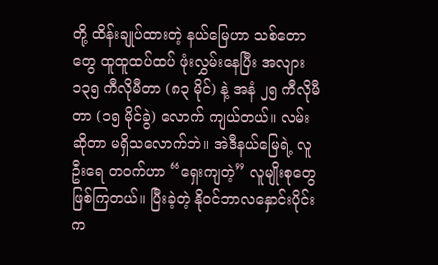တို့ ထိန်းချုပ်ထားတဲ့ နယ်မြေဟာ သစ်တောတွေ ထူထူထပ်ထပ် ဖုံးလွှမ်းနေပြီး အလျား ၁၃၅ ကီလိုမီတာ (၈၃ မိုင်) နဲ့ အနံ ၂၅ ကီလိုမီတာ (၁၅ မိုင်ခွဲ) လောက် ကျယ်တယ်။ လမ်းဆိုတာ မရှိသလောက်ဘဲ။ အဲဒီနယ်မြေရဲ့ လူဦးရေ တဝက်ဟာ “ရှေးကျတဲ့” လူမျိုးစုတွေ ဖြစ်ကြတယ်။ ပြီးခဲ့တဲ့ နိုဝင်ဘာလနှောင်းပိုင်းက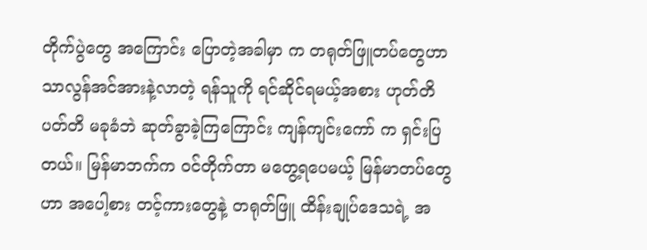တိုက်ပွဲတွေ အကြောင်း ပြောတဲ့အခါမှာ က တရုတ်ဖြူတပ်တွေဟာ သာလွန်အင်အားနဲ့လာတဲ့ ရန်သူကို ရင်ဆိုင်ရမယ့်အစား ဟုတ်တိပတ်တိ မခုခံဘဲ ဆုတ်ခွာခဲ့ကြကြောင်း ကျန်ကျင်းကော် က ရှင်းပြတယ်။ မြန်မာဘက်က ဝင်တိုက်တာ မတွေ့ရပေမယ့် မြန်မာတပ်တွေဟာ အပေါ့စား တင့်ကားတွေနဲ့ တရုတ်ဖြူ ထိန်းချုပ်ဒေသရဲ့ အ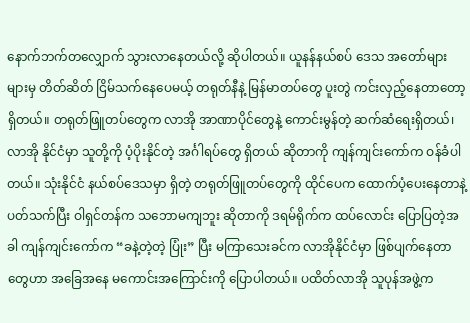နောက်ဘက်တလျှောက် သွားလာနေတယ်လို့ ဆိုပါတယ်။ ယူနန်နယ်စပ် ဒေသ အတော်များများမှ တိတ်ဆိတ် ငြိမ်သက်နေပေမယ့် တရုတ်နီနဲ့ မြန်မာတပ်တွေ ပူးတွဲ ကင်းလှည့်နေတာတော့ ရှိတယ်။ တရုတ်ဖြူတပ်တွေက လာအို အာဏာပိုင်တွေနဲ့ ကောင်းမွန်တဲ့ ဆက်ဆံရေးရှိတယ်၊ လာအို နိုင်ငံမှာ သူတို့ကို ပံ့ပိုးနိုင်တဲ့ အင်္ဂါရပ်တွေ ရှိတယ် ဆိုတာကို ကျန်ကျင်းကော်က ဝန်ခံပါတယ်။ သုံးနိုင်ငံ နယ်စပ်ဒေသမှာ ရှိတဲ့ တရုတ်ဖြူတပ်တွေကို ထိုင်ပေက ထောက်ပံ့ပေးနေတာနဲ့ ပတ်သက်ပြီး ဝါရှင်တန်က သဘောမကျဘူး ဆိုတာကို ဒရမ်ရိုက်က ထပ်လောင်း ပြောပြတဲ့အခါ ကျန်ကျင်းကော်က “ခနဲ့တဲ့တဲ့ ပြုံး” ပြီး မကြာသေးခင်က လာအိုနိုင်ငံမှာ ဖြစ်ပျက်နေတာတွေဟာ အခြေအနေ မကောင်းအကြောင်းကို ပြောပါတယ်။ ပထိတ်လာအို သူပုန်အဖွဲ့က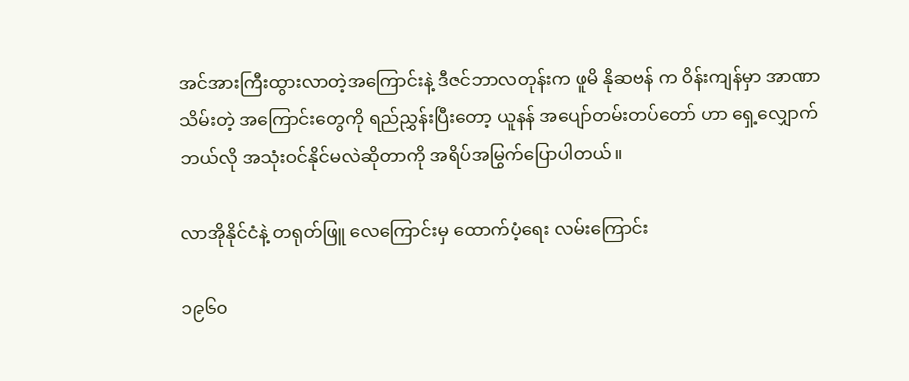အင်အားကြီးထွားလာတဲ့အကြောင်းနဲ့ ဒီဇင်ဘာလတုန်းက ဖူမိ နိုဆဗန် က ဝိန်းကျန်မှာ အာဏာသိမ်းတဲ့ အကြောင်းတွေကို ရည်ညွှန်းပြီးတော့ ယူနန် အပျော်တမ်းတပ်တော် ဟာ ရှေ့လျှောက် ဘယ်လို အသုံးဝင်နိုင်မလဲဆိုတာကို အရိပ်အမြွက်ပြောပါတယ်။

လာအိုနိုင်ငံနဲ့ တရုတ်ဖြူ လေကြောင်းမှ ထောက်ပံ့ရေး လမ်းကြောင်း

၁၉၆၀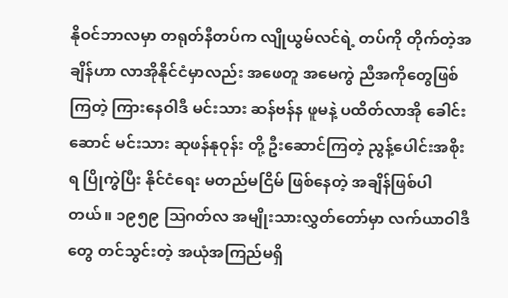နိုဝင်ဘာလမှာ တရုတ်နီတပ်က လျိုယွမ်လင်ရဲ့ တပ်ကို တိုက်တဲ့အချိန်ဟာ လာအိုနိုင်ငံမှာလည်း အဖေတူ အမေကွဲ ညီအကိုတွေဖြစ်ကြတဲ့ ကြားနေဝါဒီ မင်းသား ဆန်ဗန်န ဖူမနဲ့ ပထိတ်လာအို ခေါင်းဆောင် မင်းသား ဆုဖန်နုဝုန်း တို့ ဦးဆောင်ကြတဲ့ ညွန့်ပေါင်းအစိုးရ ပြိုကွဲပြီး နိုင်ငံရေး မတည်မငြိမ် ဖြစ်နေတဲ့ အချိန်ဖြစ်ပါတယ်။ ၁၉၅၉ ဩဂတ်လ အမျိုးသားလွှတ်တော်မှာ လက်ယာဝါဒီတွေ တင်သွင်းတဲ့ အယုံအကြည်မရှိ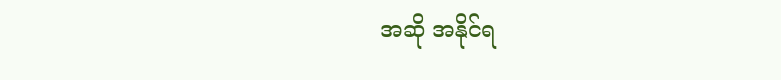အဆို အနိုင်ရ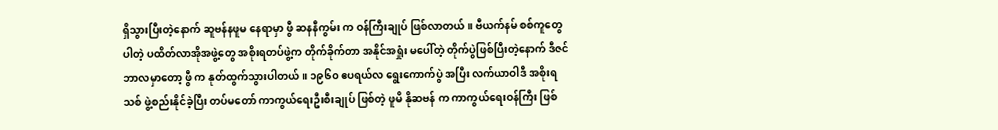ရှိသွားပြီးတဲ့နောက် ဆူဗန်နဖူမ နေရာမှာ ဖွီ ဆနနီကွမ်း က ဝန်ကြီးချုပ် ဖြစ်လာတယ်။ ဗီယက်နမ် စစ်ကူတွေပါတဲ့ ပထိတ်လာအိုအဖွဲ့တွေ အစိုးရတပ်ဖွဲ့က တိုက်ခိုက်တာ အနိုင်အရှုံး မပေါ်တဲ့ တိုက်ပွဲဖြစ်ပြီးတဲ့နောက် ဒီဇင်ဘာလမှာတော့ ဖွီ က နုတ်ထွက်သွားပါတယ်။ ၁၉၆၀ ဧပရယ်လ ရွေးကောက်ပွဲ အပြီး လက်ယာဝါဒီ အစိုးရသစ် ဖွဲ့စည်းနိုင်ခဲ့ပြီး တပ်မတော် ကာကွယ်ရေးဦးစီးချုပ် ဖြစ်တဲ့ ဖူမိ နိုဆဗန် က ကာကွယ်ရေးဝန်ကြီး ဖြစ်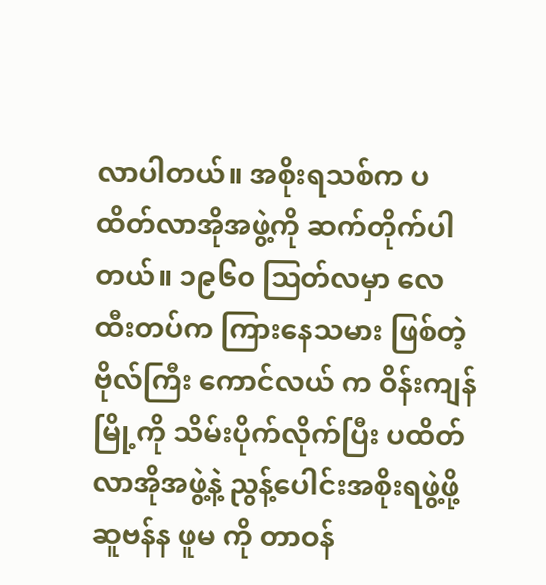လာပါတယ်။ အစိုးရသစ်က ပထိတ်လာအိုအဖွဲ့ကို ဆက်တိုက်ပါတယ်။ ၁၉၆၀ ဩတ်လမှာ လေထီးတပ်က ကြားနေသမား ဖြစ်တဲ့ ဗိုလ်ကြီး ကောင်လယ် က ဝိန်းကျန်မြို့ကို သိမ်းပိုက်လိုက်ပြီး ပထိတ်လာအိုအဖွဲ့နဲ့ ညွန့်ပေါင်းအစိုးရဖွဲ့ဖို့ ဆူဗန်န ဖူမ ကို တာဝန်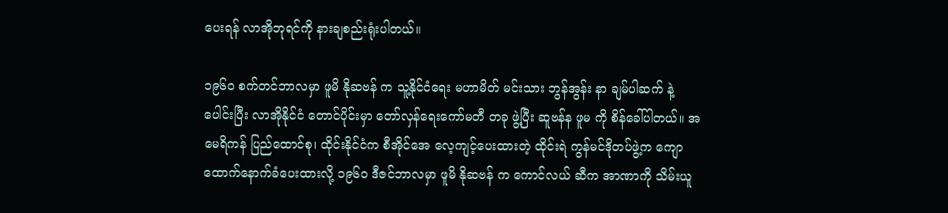ပေးရန် လာအိုဘုရင်ကို နားချစည်းရုံးပါတယ်။

၁၉၆၀ စက်တင်ဘာလမှာ ဖူမိ နိုဆဗန် က သူ့နိုင်ငံရေး မဟာမိတ် မင်းသား ဘွန်အွန်း နာ ချမ်ပါဆက် နဲ့ ပေါင်းပြီး လာအိုနိုင်ငံ တောင်ပိုင်းမှာ တော်လှန်ရေးကော်မတီ တခု ဖွဲ့ပြီး ဆူဗန်န ဖူမ ကို စိန်ခေါ်ပါတယ်။ အမေရိကန် ပြည်ထောင်စု၊ ထိုင်းနိုင်ငံက စီအိုင်အေ လေ့ကျင့်ပေးထားတဲ့ ထိုင်းရဲ ကွန်မင်ဒိုတပ်ဖွဲ့က ကျောထောက်နောက်ခံပေးထားလို့ ၁၉၆၀ ဒီဇင်ဘာလမှာ ဖူမိ နိုဆဗန် က ကောင်လယ် ဆီက အာဏာကို သိမ်းယူ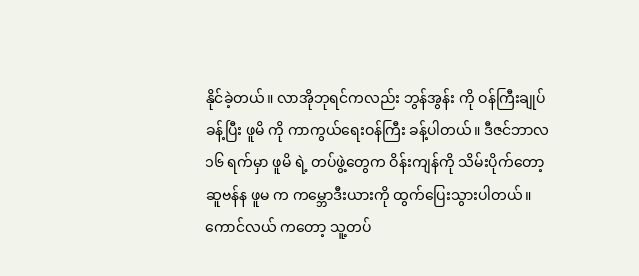နိုင်ခဲ့တယ်။ လာအိုဘုရင်ကလည်း ဘွန်အွန်း ကို ဝန်ကြီးချုပ်ခန့်ပြီး ဖူမိ ကို ကာကွယ်ရေးဝန်ကြီး ခန့်ပါတယ်။ ဒီဇင်ဘာလ ၁၆ ရက်မှာ ဖူမိ ရဲ့ တပ်ဖွဲ့တွေက ဝိန်းကျန်ကို သိမ်းပိုက်တော့ ဆူဗန်န ဖူမ က ကမ္ဘောဒီးယားကို ထွက်ပြေးသွားပါတယ်။ ကောင်လယ် ကတော့ သူ့တပ်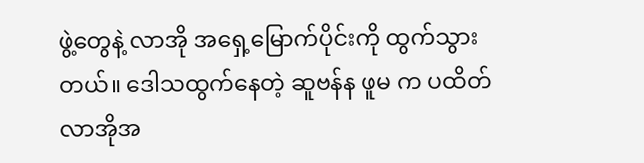ဖွဲ့တွေနဲ့ လာအို အရှေ့မြောက်ပိုင်းကို ထွက်သွားတယ်။ ဒေါသထွက်နေတဲ့ ဆူဗန်န ဖူမ က ပထိတ်လာအိုအ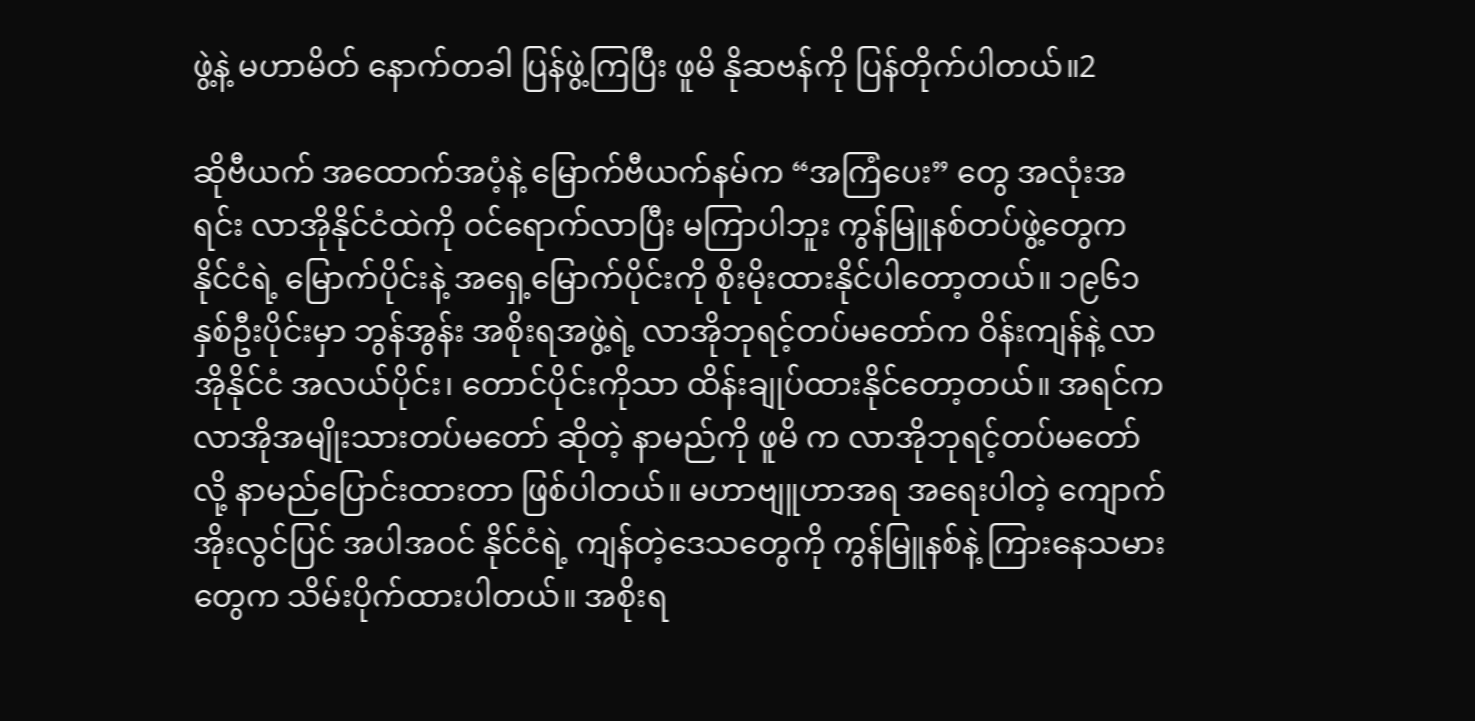ဖွဲ့နဲ့ မဟာမိတ် နောက်တခါ ပြန်ဖွဲ့ကြပြီး ဖူမိ နိုဆဗန်ကို ပြန်တိုက်ပါတယ်။2

ဆိုဗီယက် အထောက်အပံ့နဲ့ မြောက်ဗီယက်နမ်က “အကြံပေး” တွေ အလုံးအရင်း လာအိုနိုင်ငံထဲကို ဝင်ရောက်လာပြီး မကြာပါဘူး ကွန်မြူနစ်တပ်ဖွဲ့တွေက နိုင်ငံရဲ့ မြောက်ပိုင်းနဲ့ အရှေ့မြောက်ပိုင်းကို စိုးမိုးထားနိုင်ပါတော့တယ်။ ၁၉၆၁ နှစ်ဦးပိုင်းမှာ ဘွန်အွန်း အစိုးရအဖွဲ့ရဲ့ လာအိုဘုရင့်တပ်မတော်က ဝိန်းကျန်နဲ့ လာအိုနိုင်ငံ အလယ်ပိုင်း၊ တောင်ပိုင်းကိုသာ ထိန်းချုပ်ထားနိုင်တော့တယ်။ အရင်က လာအိုအမျိုးသားတပ်မတော် ဆိုတဲ့ နာမည်ကို ဖူမိ က လာအိုဘုရင့်တပ်မတော်လို့ နာမည်ပြောင်းထားတာ ဖြစ်ပါတယ်။ မဟာဗျူဟာအရ အရေးပါတဲ့ ကျောက်အိုးလွင်ပြင် အပါအဝင် နိုင်ငံရဲ့ ကျန်တဲ့ဒေသတွေကို ကွန်မြူနစ်နဲ့ ကြားနေသမားတွေက သိမ်းပိုက်ထားပါတယ်။ အစိုးရ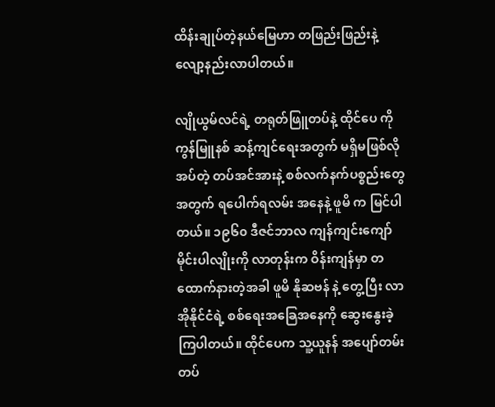ထိန်းချုပ်တဲ့နယ်မြေဟာ တဖြည်းဖြည်းနဲ့ လျော့နည်းလာပါတယ်။

လျိုယွမ်လင်ရဲ့ တရုတ်ဖြူတပ်နဲ့ ထိုင်ပေ ကို ကွန်မြူနစ် ဆန့်ကျင်ရေးအတွက် မရှိမဖြစ်လိုအပ်တဲ့ တပ်အင်အားနဲ့ စစ်လက်နက်ပစ္စည်းတွေ အတွက် ရပေါက်ရလမ်း အနေနဲ့ ဖူမိ က မြင်ပါတယ်။ ၁၉၆၀ ဒီဇင်ဘာလ ကျန်ကျင်းကျော် မိုင်းပါလျိုးကို လာတုန်းက ဝိန်းကျန်မှာ တထောက်နားတဲ့အခါ ဖူမိ နိုဆဗန် နဲ့ တွေ့ပြီး လာအိုနိုင်ငံရဲ့ စစ်ရေးအခြေအနေကို ဆွေးနွေးခဲ့ကြပါတယ်။ ထိုင်ပေက သူ့ယူနန် အပျော်တမ်းတပ်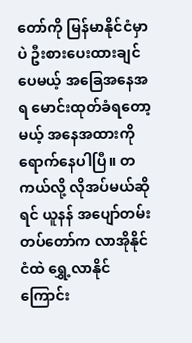တော်ကို မြန်မာနိုင်ငံမှာပဲ ဦးစားပေးထားချင်ပေမယ့် အခြေအနေအရ မောင်းထုတ်ခံရတော့မယ့် အနေအထားကို ရောက်နေပါပြီ။ တကယ်လို့ လိုအပ်မယ်ဆိုရင် ယူနန် အပျော်တမ်း တပ်တော်က လာအိုနိုင်ငံထဲ ရွှေ့လာနိုင်ကြောင်း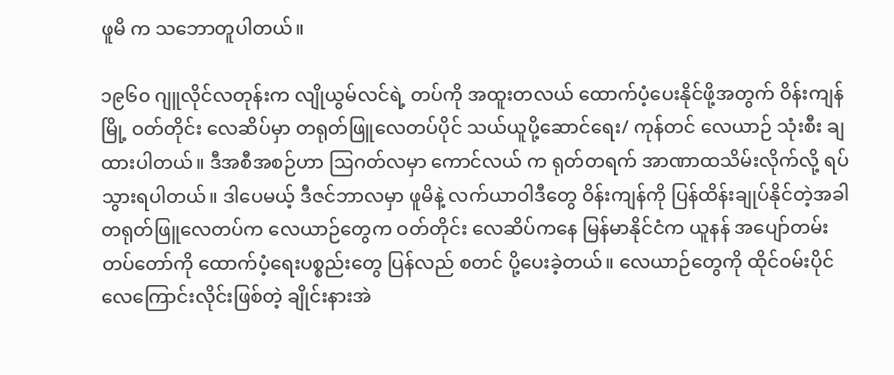ဖူမိ က သဘောတူပါတယ်။

၁၉၆၀ ဂျူလိုင်လတုန်းက လျိုယွမ်လင်ရဲ့ တပ်ကို အထူးတလယ် ထောက်ပံ့ပေးနိုင်ဖို့အတွက် ဝိန်းကျန်မြို့ ဝတ်တိုင်း လေဆိပ်မှာ တရုတ်ဖြူလေတပ်ပိုင် သယ်ယူပို့ဆောင်ရေး/ ကုန်တင် လေယာဉ် သုံးစီး ချထားပါတယ်။ ဒီအစီအစဉ်ဟာ ဩဂတ်လမှာ ကောင်လယ် က ရုတ်တရက် အာဏာထသိမ်းလိုက်လို့ ရပ်သွားရပါတယ်။ ဒါပေမယ့် ဒီဇင်ဘာလမှာ ဖူမိနဲ့ လက်ယာဝါဒီတွေ ဝိန်းကျန်ကို ပြန်ထိန်းချုပ်နိုင်တဲ့အခါ တရုတ်ဖြူလေတပ်က လေယာဉ်တွေက ဝတ်တိုင်း လေဆိပ်ကနေ မြန်မာနိုင်ငံက ယူနန် အပျော်တမ်းတပ်တော်ကို ထောက်ပံ့ရေးပစ္စည်းတွေ ပြန်လည် စတင် ပို့ပေးခဲ့တယ်။ လေယာဉ်တွေကို ထိုင်ဝမ်းပိုင် လေကြောင်းလိုင်းဖြစ်တဲ့ ချိုင်းနားအဲ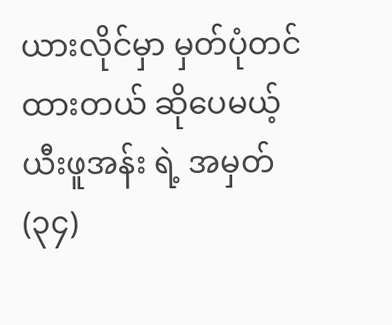ယားလိုင်မှာ မှတ်ပုံတင်ထားတယ် ဆိုပေမယ့် ယီးဖူအန်း ရဲ့ အမှတ် (၃၄)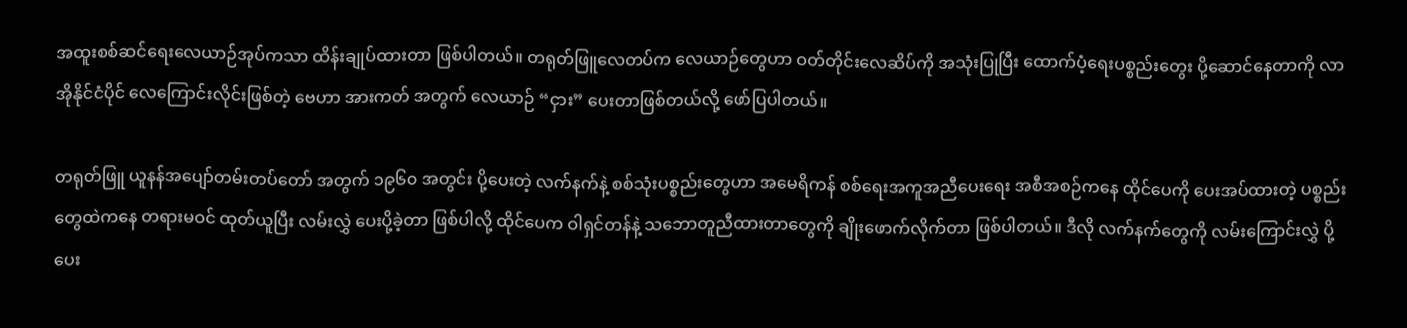အထူးစစ်ဆင်ရေးလေယာဉ်အုပ်ကသာ ထိန်းချုပ်ထားတာ ဖြစ်ပါတယ်။ တရုတ်ဖြူလေတပ်က လေယာဉ်တွေဟာ ဝတ်တိုင်းလေဆိပ်ကို အသုံးပြုပြီး ထောက်ပံ့ရေးပစ္စည်းတွေး ပို့ဆောင်နေတာကို လာအိုနိုင်ငံပိုင် လေကြောင်းလိုင်းဖြစ်တဲ့ ဗေဟာ အားကတ် အတွက် လေယာဉ် “ငှား” ပေးတာဖြစ်တယ်လို့ ဖော်ပြပါတယ်။

တရုတ်ဖြူ ယူနန်အပျော်တမ်းတပ်တော် အတွက် ၁၉၆၀ အတွင်း ပို့ပေးတဲ့ လက်နက်နဲ့ စစ်သုံးပစ္စည်းတွေဟာ အမေရိကန် စစ်ရေးအကူအညီပေးရေး အစီအစဉ်ကနေ ထိုင်ပေကို ပေးအပ်ထားတဲ့ ပစ္စည်းတွေထဲကနေ တရားမဝင် ထုတ်ယူပြီး လမ်းလွှဲ ပေးပို့ခဲ့တာ ဖြစ်ပါလို့ ထိုင်ပေက ဝါရှင်တန်နဲ့ သဘောတူညီထားတာတွေကို ချိုးဖောက်လိုက်တာ ဖြစ်ပါတယ်။ ဒီလို လက်နက်တွေကို လမ်းကြောင်းလွှဲ ပို့ပေး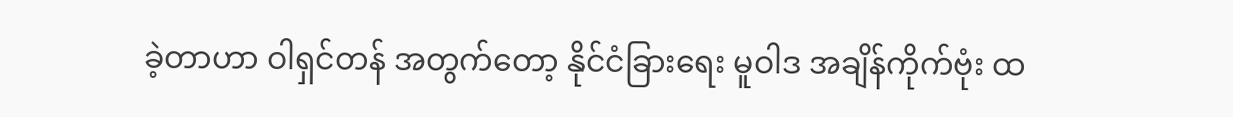ခဲ့တာဟာ ဝါရှင်တန် အတွက်တော့ နိုင်ငံခြားရေး မူဝါဒ အချိန်ကိုက်ဗုံး ထ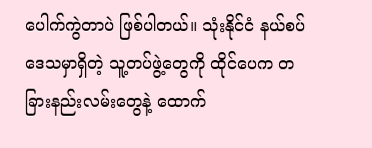ပေါက်ကွဲတာပဲ ဖြစ်ပါတယ်။ သုံးနိုင်ငံ နယ်စပ်ဒေသမှာရှိတဲ့ သူ့တပ်ဖွဲ့တွေကို ထိုင်ပေက တခြားနည်းလမ်းတွေနဲ့ ထောက်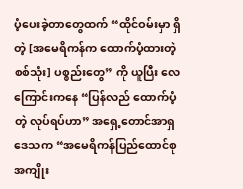ပံ့ပေးခဲ့တာတွေထက် “ထိုင်ဝမ်းမှာ ရှိတဲ့ [အမေရိကန်က ထောက်ပံ့ထားတဲ့ စစ်သုံး] ပစ္စည်းတွေ” ကို ယူပြီး လေကြောင်းကနေ “ပြန်လည် ထောက်ပံ့တဲ့ လုပ်ရပ်ဟာ” အရှေ့တောင်အာရှဒေသက “အမေရိကန်ပြည်ထောင်စု အကျိုး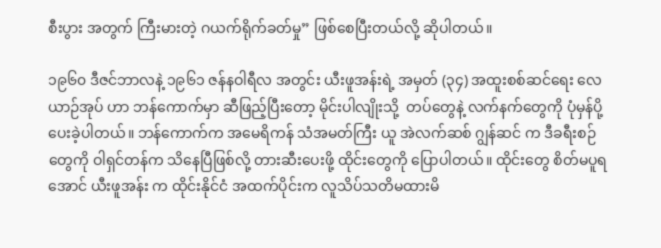စီးပွား အတွက် ကြီးမားတဲ့ ဂယက်ရိုက်ခတ်မှု” ဖြစ်စေပြီးတယ်လို့ ဆိုပါတယ်။

၁၉၆၀ ဒီဇင်ဘာလနဲ့ ၁၉၆၁ ဇန်နဝါရီလ အတွင်း ယီးဖူအန်းရဲ့ အမှတ် (၃၄) အထူးစစ်ဆင်ရေး လေယာဉ်အုပ် ဟာ ဘန်ကောက်မှာ ဆီဖြည့်ပြီးတော့ မိုင်းပါလျိုးသို့  တပ်တွေနဲ့ လက်နက်တွေကို ပုံမှန်ပို့ပေးခဲ့ပါတယ်။ ဘန်ကောက်က အမေရိကန် သံအမတ်ကြီး ယူ အဲလက်ဆစ် ဂျွန်ဆင် က ဒီခရီးစဉ်တွေကို ဝါရှင်တန်က သိနေပြီဖြစ်လို့ တားဆီးပေးဖို့ ထိုင်းတွေကို ပြောပါတယ်။ ထိုင်းတွေ စိတ်မပူရအောင် ယီးဖူအန်း က ထိုင်းနိုင်ငံ အထက်ပိုင်းက လူသိပ်သတိမထားမိ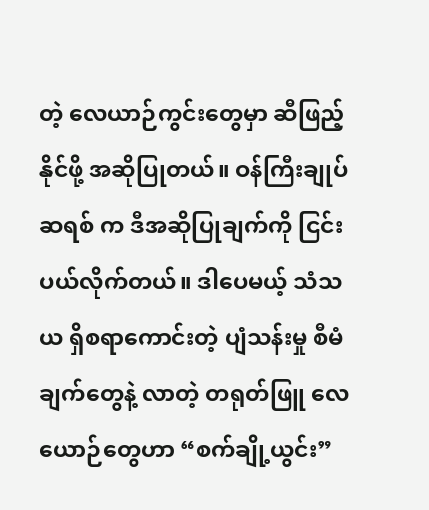တဲ့ လေယာဉ်ကွင်းတွေမှာ ဆီဖြည့်နိုင်ဖို့ အဆိုပြုတယ်။ ဝန်ကြီးချုပ် ဆရစ် က ဒီအဆိုပြုချက်ကို ငြင်းပယ်လိုက်တယ်။ ဒါပေမယ့် သံသယ ရှိစရာကောင်းတဲ့ ပျံသန်းမှု စီမံချက်တွေနဲ့ လာတဲ့ တရုတ်ဖြူ လေယောဉ်တွေဟာ “စက်ချို့ယွင်း”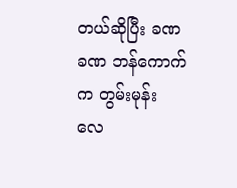တယ်ဆိုပြီး ခဏခဏ ဘန်ကောက်က တွမ်းမုန်း လေ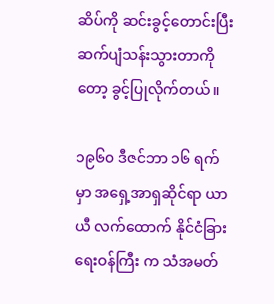ဆိပ်ကို ဆင်းခွင့်တောင်းပြီး ဆက်ပျံသန်းသွားတာကိုတော့ ခွင့်ပြုလိုက်တယ်။

၁၉၆၀ ဒီဇင်ဘာ ၁၆ ရက်မှာ အရှေ့အာရှဆိုင်ရာ ယာယီ လက်ထောက် နိုင်ငံခြားရေးဝန်ကြီး က သံအမတ်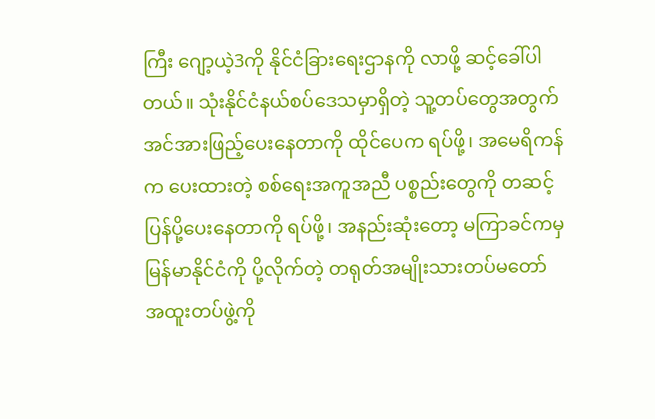ကြီး ဂျော့ယဲ့3ကို နိုင်ငံခြားရေးဌာနကို လာဖို့ ဆင့်ခေါ်ပါတယ်။ သုံးနိုင်ငံနယ်စပ်ဒေသမှာရှိတဲ့ သူ့တပ်တွေအတွက် အင်အားဖြည့်ပေးနေတာကို ထိုင်ပေက ရပ်ဖို့၊ အမေရိကန်က ပေးထားတဲ့ စစ်ရေးအကူအညီ ပစ္စည်းတွေကို တဆင့်ပြန်ပို့ပေးနေတာကို ရပ်ဖို့၊ အနည်းဆုံးတော့ မကြာခင်ကမှ မြန်မာနိုင်ငံကို ပို့လိုက်တဲ့ တရုတ်အမျိုးသားတပ်မတော် အထူးတပ်ဖွဲ့ကို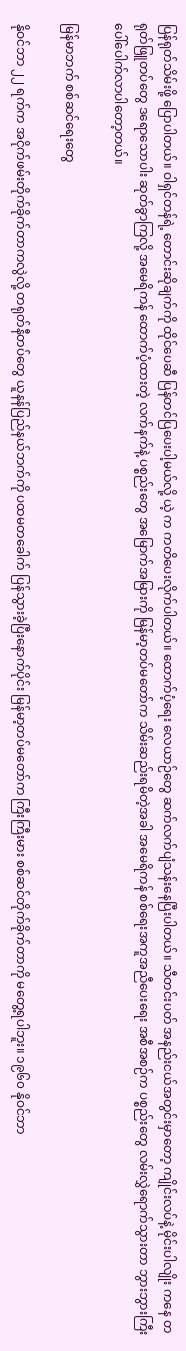ပြန်ရုတ်သိမ်းဖို့ ပြောပါတယ်။ ဝါရှင်တန်ရဲ့ တောင်းဆိုချက်ကို ထိုင်ပေဆီ ပြန်တင်ပြပေးပါ့မယ်လို့ ယဲ့ က ကတိပေးလိုက်ပါတယ်။ ထောက်ပံ့ရေး လေယာဉ်တွေ ဆက်လက်ပျံသန်းနေပြီးပါတယ်။ သီတင်းပတ် အနည်းငယ်အတွင်းမှာတော့ ကျိုင်းလပ်နဲ့ မိုင်းပါလျိုး ကနေ တရုတ်ဖြူတပ်တွေ ဒရောသောပါး ဆုတ်ခွာကြလို့ အမေရိကန် ထောက်ပံ့ထားတဲ့ လက်နက်နဲ့ ပစ္စည်းတွေ အမြောက်အမြားကို မြန်မာ့တပ်မတော်က သိမ်းဆည်းရမိတဲ့အခါ အမေရိကန် စစ်ရေးအကူအညီပေးရေး အစီအစဉ်က ပစ္စည်းတွေ လမ်းလွှဲရောက်သွားတာ ဘွားဘွားကြီး ပေါ်ပေါက်လာပါတော့တယ်။

မြန်မာဘက် စစ်ဆင်ရေးတွေ

နိုဝင်ဘာ ၂၂ ရက်က အငိုက်ဖမ်းတိုက်ခိုက်တာကလွဲလို့ တရုတ်နီတပ်တွေ ယူနန်ပြည်နယ်ဘက်ကို ပထမတခေါက် ပြန်သွားခဲ့ပြီးနောက်ပိုင်း မြန်မာ့တပ်မတော်က ကြီးကြီးမား စစ်ဆင်တိုက်ခိုက်တာကို မတွေ့ရပါဘူး။ ၁၉၆၀ နိုဝင်ဘာ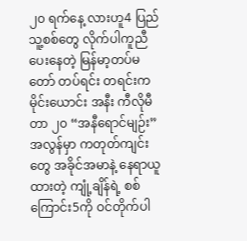၂၀ ရက်နေ့ လားဟူ4 ပြည်သူ့စစ်တွေ လိုက်ပါကူညီပေးနေတဲ့ မြန်မာ့တပ်မတော် တပ်ရင်း တရင်းက မိုင်းယောင်း အနီး ကီလိုမီတာ ၂၀ “အနီရောင်မျဉ်း” အလွန်မှာ ကတုတ်ကျင်းတွေ အခိုင်အမာနဲ့ နေရာယူထားတဲ့ ကျုံ့ချိန်ရဲ့ စစ်ကြောင်း5ကို ဝင်တိုက်ပါ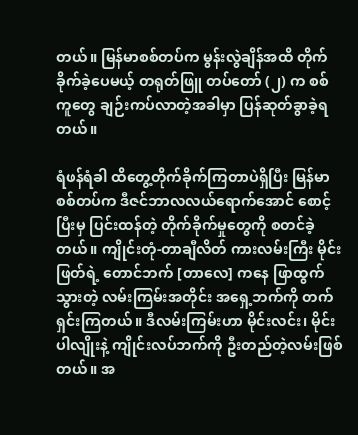တယ်။ မြန်မာစစ်တပ်က မွန်းလွဲချိန်အထိ တိုက်ခိုက်ခဲ့ပေမယ့် တရုတ်ဖြူ တပ်တော် (၂) က စစ်ကူတွေ ချဉ်းကပ်လာတဲ့အခါမှာ ပြန်ဆုတ်ခွာခဲ့ရတယ်။

ရံဖန်ရံခါ ထိတွေ့တိုက်ခိုက်ကြတာပဲရှိပြီး မြန်မာစစ်တပ်က ဒီဇင်ဘာလလယ်ရောက်အောင် စောင့်ပြီးမှ ပြင်းထန်တဲ့ တိုက်ခိုက်မှုတွေကို စတင်ခဲ့တယ်။ ကျိုင်းတုံ-တာချီလိတ် ကားလမ်းကြီး မိုင်းဖြတ်ရဲ့ တောင်ဘက် [တာလေ] ကနေ ဖြာထွက်သွားတဲ့ လမ်းကြမ်းအတိုင်း အရှေ့ဘက်ကို တက်ရှင်းကြတယ်။ ဒီလမ်းကြမ်းဟာ မိုင်းလင်း၊ မိုင်းပါလျိုးနဲ့ ကျိုင်းလပ်ဘက်ကို ဦးတည်တဲ့လမ်းဖြစ်တယ်။ အ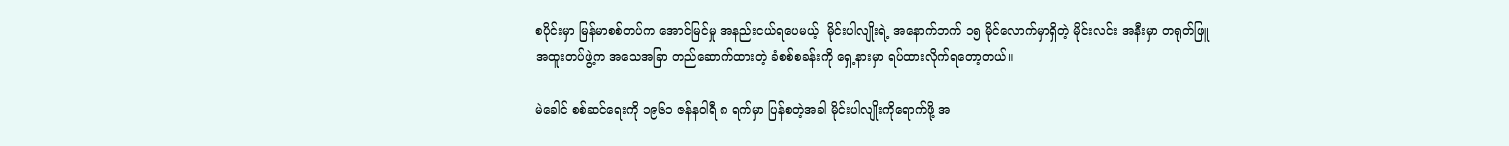စပိုင်းမှာ မြန်မာစစ်တပ်က အောင်မြင်မှု အနည်းငယ်ရပေမယ့်  မိုင်းပါလျိုးရဲ့ အနောက်ဘက် ၁၅ မိုင်လောက်မှာရှိတဲ့ မိုင်းလင်း အနီးမှာ တရုတ်ဖြူ အထူးတပ်ဖွဲ့က အသေအခြာ တည်ဆောက်ထားတဲ့ ခံစစ်စခန်းကို ရှေ့နားမှာ ရပ်ထားလိုက်ရတော့တယ်။

မဲခေါင် စစ်ဆင်ရေးကို ၁၉၆၁ ဇန်နဝါရီ ၈ ရက်မှာ ပြန်စတဲ့အခါ မိုင်းပါလျိုးကိုရောက်ဖို့ အ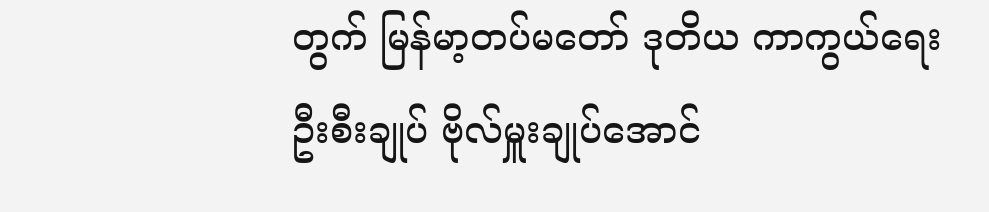တွက် မြန်မာ့တပ်မတော် ဒုတိယ ကာကွယ်ရေးဦးစီးချုပ် ဗိုလ်မှူးချုပ်အောင်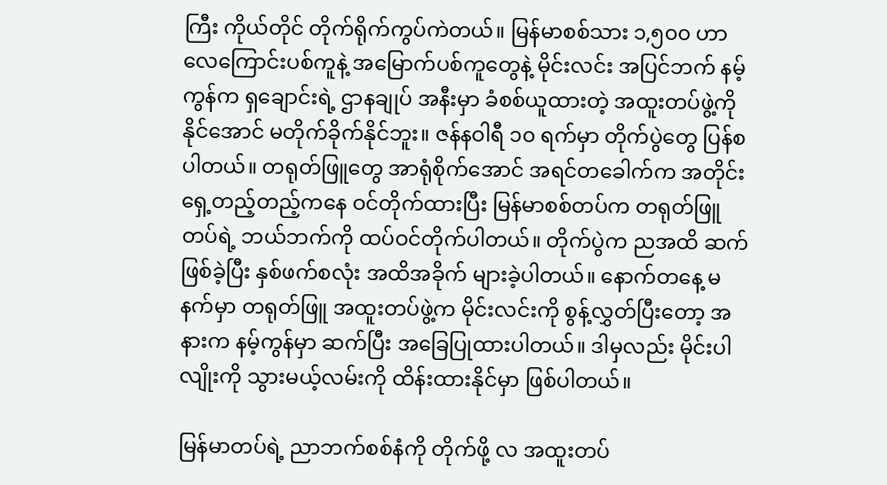ကြီး ကိုယ်တိုင် တိုက်ရိုက်ကွပ်ကဲတယ်။ မြန်မာစစ်သား ၁,၅၀၀ ဟာ လေကြောင်းပစ်ကူနဲ့ အမြောက်ပစ်ကူတွေနဲ့ မိုင်းလင်း အပြင်ဘက် နမ့်ကွန်က ရှချောင်းရဲ့ ဌာနချုပ် အနီးမှာ ခံစစ်ယူထားတဲ့ အထူးတပ်ဖွဲ့ကို နိုင်အောင် မတိုက်ခိုက်နိုင်ဘူး။ ဇန်နဝါရီ ၁၀ ရက်မှာ တိုက်ပွဲတွေ ပြန်စပါတယ်။ တရုတ်ဖြူတွေ အာရုံစိုက်အောင် အရင်တခေါက်က အတိုင်း ရှေ့တည့်တည့်ကနေ ဝင်တိုက်ထားပြီး မြန်မာစစ်တပ်က တရုတ်ဖြူတပ်ရဲ့ ဘယ်ဘက်ကို ထပ်ဝင်တိုက်ပါတယ်။ တိုက်ပွဲက ညအထိ ဆက်ဖြစ်ခဲ့ပြီး နှစ်ဖက်စလုံး အထိအခိုက် များခဲ့ပါတယ်။ နောက်တနေ့ မနက်မှာ တရုတ်ဖြူ အထူးတပ်ဖွဲ့က မိုင်းလင်းကို စွန့်လွှတ်ပြီးတော့ အနားက နမ့်ကွန်မှာ ဆက်ပြီး အခြေပြုထားပါတယ်။ ဒါမှလည်း မိုင်းပါလျိုးကို သွားမယ့်လမ်းကို ထိန်းထားနိုင်မှာ ဖြစ်ပါတယ်။

မြန်မာတပ်ရဲ့ ညာဘက်စစ်နံကို တိုက်ဖို့ လ အထူးတပ်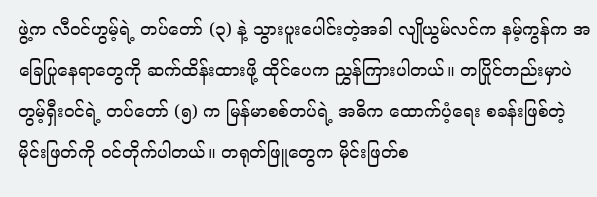ဖွဲ့က လီဝင်ဟွမ့်ရဲ့ တပ်တော် (၃) နဲ့ သွားပူးပေါင်းတဲ့အခါ လျိုယွမ်လင်က နမ့်ကွန်က အခြေပြုနေရာတွေကို ဆက်ထိန်းထားဖို့ ထိုင်ပေက ညွှန်ကြားပါတယ်။ တပြိုင်တည်းမှာပဲ တွမ့်ရှီးဝင်ရဲ့ တပ်တော် (၅) က မြန်မာစစ်တပ်ရဲ့ အဓိက ထောက်ပံ့ရေး စခန်းဖြစ်တဲ့ မိုင်းဖြတ်ကို ဝင်တိုက်ပါတယ်။ တရုတ်ဖြူတွေက မိုင်းဖြတ်စ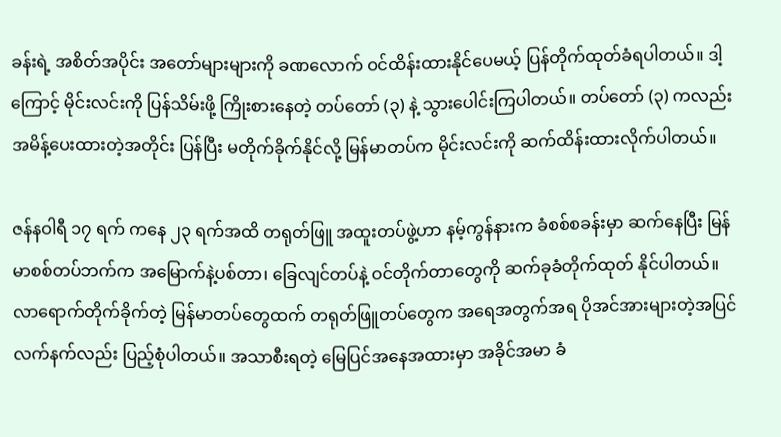ခန်းရဲ့ အစိတ်အပိုင်း အတော်များများကို ခဏလောက် ဝင်ထိန်းထားနိုင်ပေမယ့် ပြန်တိုက်ထုတ်ခံရပါတယ်။ ဒါ့ကြောင့် မိုင်းလင်းကို ပြန်သိမ်းဖို့ ကြိုးစားနေတဲ့ တပ်တော် (၃) နဲ့ သွားပေါင်းကြပါတယ်။ တပ်တော် (၃) ကလည်း အမိန့်ပေးထားတဲ့အတိုင်း ပြန်ပြီး မတိုက်ခိုက်နိုင်လို့ မြန်မာတပ်က မိုင်းလင်းကို ဆက်ထိန်းထားလိုက်ပါတယ်။

ဇန်နဝါရီ ၁၇ ရက် ကနေ ၂၃ ရက်အထိ တရုတ်ဖြူ အထူးတပ်ဖွဲ့ဟာ နမ့်ကွန်နားက ခံစစ်စခန်းမှာ ဆက်နေပြီး မြန်မာစစ်တပ်ဘက်က အမြောက်နဲ့ပစ်တာ၊ ခြေလျင်တပ်နဲ့ ဝင်တိုက်တာတွေကို ဆက်ခုခံတိုက်ထုတ် နိုင်ပါတယ်။ လာရောက်တိုက်ခိုက်တဲ့ မြန်မာတပ်တွေထက် တရုတ်ဖြူတပ်တွေက အရေအတွက်အရ ပိုအင်အားများတဲ့အပြင် လက်နက်လည်း ပြည့်စုံပါတယ်။ အသာစီးရတဲ့ မြေပြင်အနေအထားမှာ အခိုင်အမာ ခံ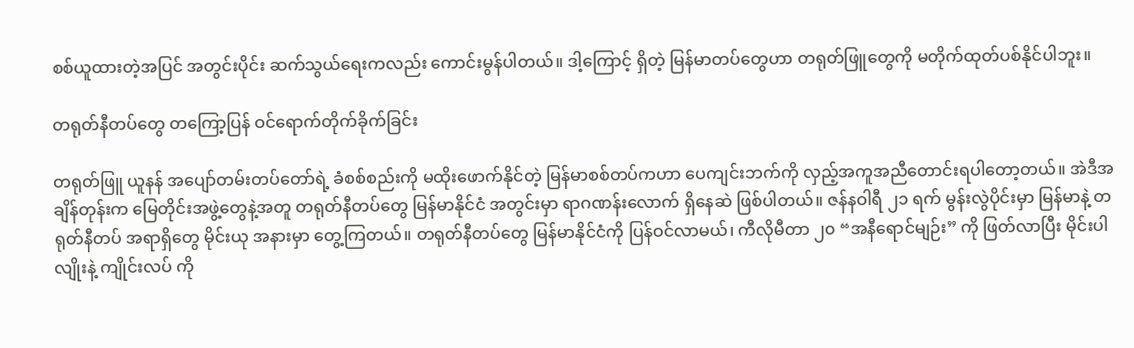စစ်ယူထားတဲ့အပြင် အတွင်းပိုင်း ဆက်သွယ်ရေးကလည်း ကောင်းမွန်ပါတယ်။ ဒါ့ကြောင့် ရှိတဲ့ မြန်မာတပ်တွေဟာ တရုတ်ဖြူတွေကို မတိုက်ထုတ်ပစ်နိုင်ပါဘူး။

တရုတ်နီတပ်တွေ တကြော့ပြန် ဝင်ရောက်တိုက်ခိုက်ခြင်း

တရုတ်ဖြူ ယူနန် အပျော်တမ်းတပ်တော်ရဲ့ ခံစစ်စည်းကို မထိုးဖောက်နိုင်တဲ့ မြန်မာစစ်တပ်ကဟာ ပေကျင်းဘက်ကို လှည့်အကူအညီတောင်းရပါတော့တယ်။ အဲဒီအချိန်တုန်းက မြေတိုင်းအဖွဲ့တွေနဲ့အတူ တရုတ်နီတပ်တွေ မြန်မာနိုင်ငံ အတွင်းမှာ ရာဂဏန်းလောက် ရှိနေဆဲ ဖြစ်ပါတယ်။ ဇန်နဝါရီ ၂၁ ရက် မွန်းလွဲပိုင်းမှာ မြန်မာနဲ့ တရုတ်နီတပ် အရာရှိတွေ မိုင်းယု အနားမှာ တွေ့ကြတယ်။ တရုတ်နီတပ်တွေ မြန်မာနိုင်ငံကို ပြန်ဝင်လာမယ်၊ ကီလိုမီတာ ၂၀ “အနီရောင်မျဉ်း” ကို ဖြတ်လာပြီး မိုင်းပါလျိုးနဲ့ ကျိုင်းလပ် ကို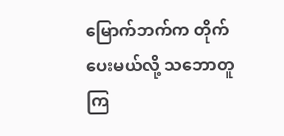မြောက်ဘက်က တိုက်ပေးမယ်လို့ သဘောတူကြ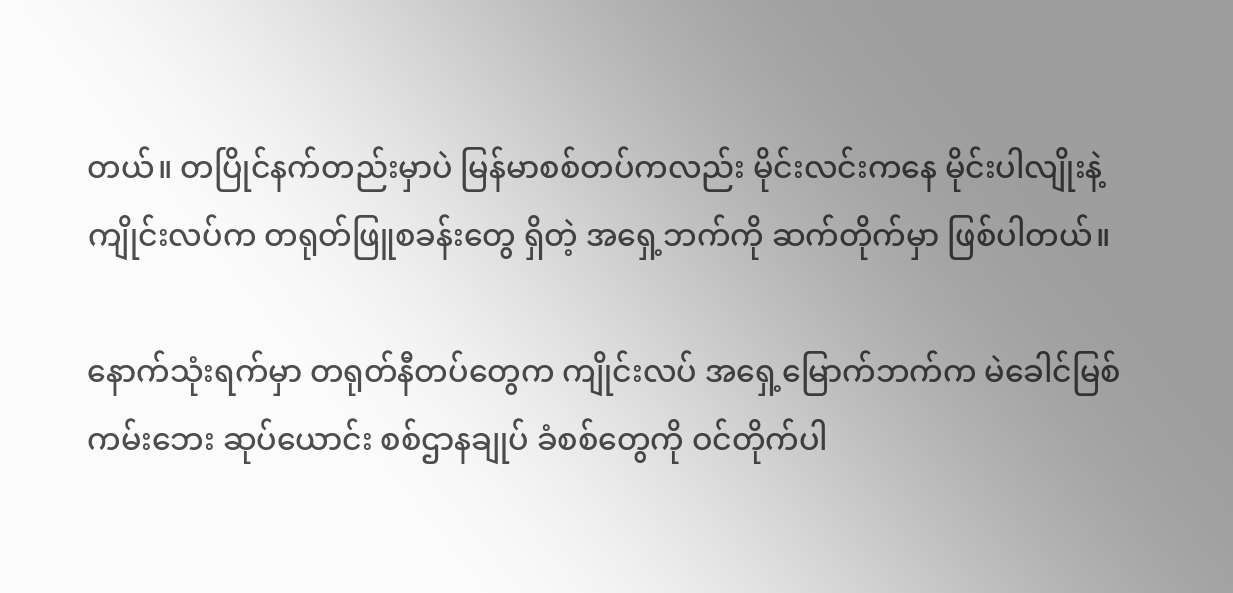တယ်။ တပြိုင်နက်တည်းမှာပဲ မြန်မာစစ်တပ်ကလည်း မိုင်းလင်းကနေ မိုင်းပါလျိုးနဲ့ ကျိုင်းလပ်က တရုတ်ဖြူစခန်းတွေ ရှိတဲ့ အရှေ့ဘက်ကို ဆက်တိုက်မှာ ဖြစ်ပါတယ်။

နောက်သုံးရက်မှာ တရုတ်နီတပ်တွေက ကျိုင်းလပ် အရှေ့မြောက်ဘက်က မဲခေါင်မြစ်ကမ်းဘေး ဆုပ်ယောင်း စစ်ဌာနချုပ် ခံစစ်တွေကို ဝင်တိုက်ပါ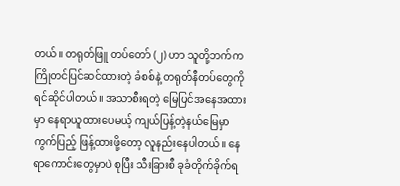တယ်။ တရုတ်ဖြူ တပ်တော် (၂) ဟာ သူတို့ဘက်က ကြိုတင်ပြင်ဆင်ထားတဲ့ ခံစစ်နဲ့ တရုတ်နီတပ်တွေကို ရင်ဆိုင်ပါတယ်။ အသာစီးရတဲ့ မြေပြင်အနေအထားမှာ နေရာယူထားပေမယ့် ကျယ်ပြန့်တဲ့နယ်မြေမှာ ကွက်ပြည့် ဖြန့်ထားဖို့တော့ လူနည်းနေပါတယ်။ နေရာကောင်းတွေမှာပဲ စုပြီး သီးခြားစီ ခုခံတိုက်ခိုက်ရ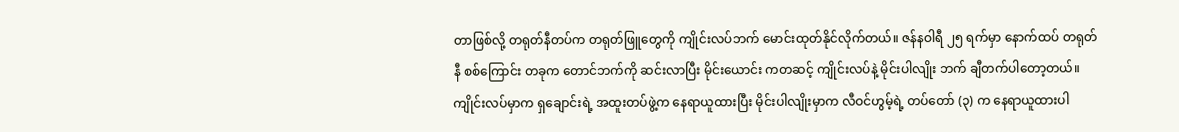တာဖြစ်လို့ တရုတ်နီတပ်က တရုတ်ဖြူတွေကို ကျိုင်းလပ်ဘက် မောင်းထုတ်နိုင်လိုက်တယ်။ ဇန်နဝါရီ ၂၅ ရက်မှာ နောက်ထပ် တရုတ်နီ စစ်ကြောင်း တခုက တောင်ဘက်ကို ဆင်းလာပြီး မိုင်းယောင်း ကတဆင့် ကျိုင်းလပ်နဲ့ မိုင်းပါလျိုး ဘက် ချီတက်ပါတော့တယ်။ ကျိုင်းလပ်မှာက ရှချောင်းရဲ့ အထူးတပ်ဖွဲ့က နေရာယူထားပြီး မိုင်းပါလျိုးမှာက လီဝင်ဟွမ့်ရဲ့ တပ်တော် (၃) က နေရာယူထားပါ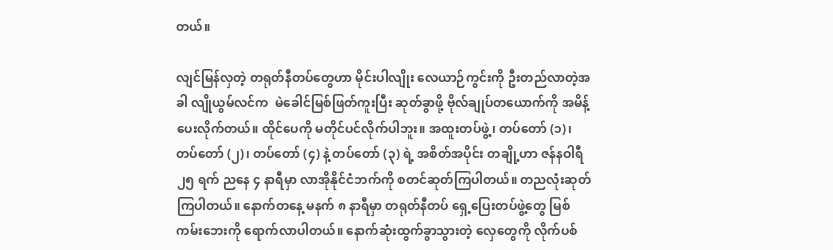တယ်။

လျင်မြန်လှတဲ့ တရုတ်နီတပ်တွေဟာ မိုင်းပါလျိုး လေယာဉ်ကွင်းကို ဦးတည်လာတဲ့အခါ လျိုယွမ်လင်က  မဲခေါင်မြစ်ဖြတ်ကူးပြီး ဆုတ်ခွာဖို့ ဗိုလ်ချုပ်တယောက်ကို အမိန့်ပေးလိုက်တယ်။ ထိုင်ပေကို မတိုင်ပင်လိုက်ပါဘူး။ အထူးတပ်ဖွဲ့၊ တပ်တော် (၁)၊ တပ်တော် (၂)၊ တပ်တော် (၄) နဲ့ တပ်တော် (၃) ရဲ့ အစိတ်အပိုင်း တချို့ဟာ ဇန်နဝါရီ ၂၅ ရက် ညနေ ၄ နာရီမှာ လာအိုနိုင်ငံဘက်ကို စတင်ဆုတ်ကြပါတယ်။ တညလုံးဆုတ်ကြပါတယ်။ နောက်တနေ့ မနက် ၈ နာရီမှာ တရုတ်နီတပ် ရှေ့ပြေးတပ်ဖွဲ့တွေ မြစ်ကမ်းဘေးကို ရောက်လာပါတယ်။ နောက်ဆုံးထွက်ခွာသွားတဲ့ လှေတွေကို လိုက်ပစ်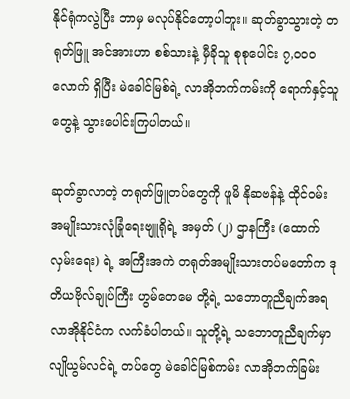နိုင်ရုံကလွဲပြီး ဘာမှ မလုပ်နိုင်တော့ပါဘူး။ ဆုတ်ခွာသွားတဲ့ တရုတ်ဖြူ အင်အားဟာ စစ်သားနဲ့ မှီခိုသူ စုစုပေါင်း ၇,၀၀၀ လောက် ရှိပြီး မဲခေါင်မြစ်ရဲ့ လာအိုဘက်ကမ်းကို ရောက်နှင့်သူတွေနဲ့ သွားပေါင်းကြပါတယ်။

ဆုတ်ခွာလာတဲ့ တရုတ်ဖြူတပ်တွေကို ဖူမိ နိုဆဗန်နဲ့ ထိုင်ဝမ်း အမျိုးသားလုံခြုံရေးဗျူရိုရဲ့ အမှတ် (၂) ဌာနကြီး (ထောက်လှမ်းရေး) ရဲ့ အကြီးအကဲ တရုတ်အမျိုးသားတပ်မတော်က ဒုတိယဗိုလ်ချုပ်ကြီး ဟွမ်တေမေ တို့ရဲ့ သဘောတူညီချက်အရ လာအိုနိုင်ငံက လက်ခံပါတယ်။ သူတို့ရဲ့ သဘောတူညီချက်မှာ လျိုယွမ်လင်ရဲ့ တပ်တွေ မဲခေါင်မြစ်ကမ်း လာအိုဘက်ခြမ်း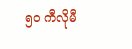၅၀ ကီလိုမီ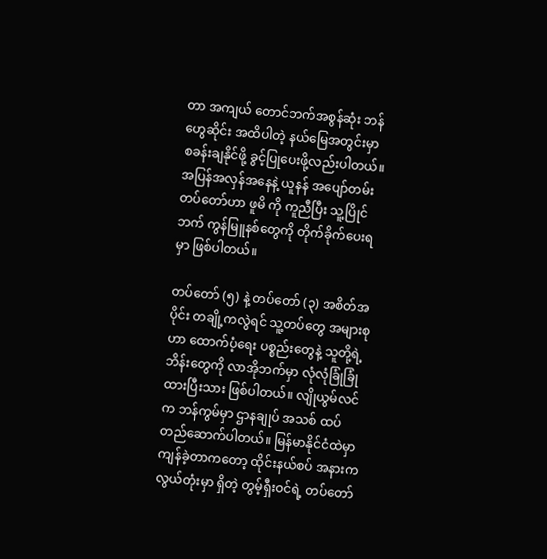တာ အကျယ် တောင်ဘက်အစွန်ဆုံး ဘန်ဟွေဆိုင်း အထိပါတဲ့ နယ်မြေအတွင်းမှာ စခန်းချနိုင်ဖို့ ခွင့်ပြုပေးဖို့လည်းပါတယ်။ အပြန်အလှန်အနေနဲ့ ယူနန် အပျော်တမ်းတပ်တော်ဟာ ဖူမိ ကို ကူညီပြီး သူ့ပြိုင်ဘက် ကွန်မြူနစ်တွေကို တိုက်ခိုက်ပေးရမှာ ဖြစ်ပါတယ်။

တပ်တော် (၅) နဲ့ တပ်တော် (၃) အစိတ်အပိုင်း တချို့ကလွဲရင် သူ့တပ်တွေ အများစုဟာ ထောက်ပံ့ရေး ပစ္စည်းတွေနဲ့ သူတို့ရဲ့ ဘိန်းတွေကို လာအိုဘက်မှာ လုံလုံခြုံခြုံထားပြီးသား ဖြစ်ပါတယ်။ လျိုယွမ်လင် က ဘန်ကွမ်မှာ ဌာနချုပ် အသစ် ထပ်တည်ဆောက်ပါတယ်။ မြန်မာနိုင်ငံထဲမှာ ကျန်ခဲ့တာကတော့ ထိုင်းနယ်စပ် အနားက လွယ်တုံးမှာ ရှိတဲ့ တွမ့်ရှီးဝင်ရဲ့ တပ်တော်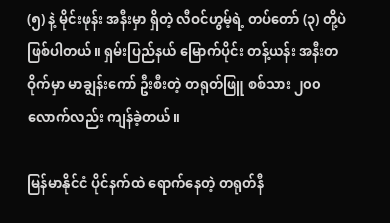(၅) နဲ့ မိုင်းဖုန်း အနီးမှာ ရှိတဲ့ လီဝင်ဟွမ့်ရဲ့ တပ်တော် (၃) တို့ပဲ ဖြစ်ပါတယ်။ ရှမ်းပြည်နယ် မြောက်ပိုင်း တန့်ယန်း အနီးတဝိုက်မှာ မာချွန်းကော် ဦးစီးတဲ့ တရုတ်ဖြူ စစ်သား ၂၀၀ လောက်လည်း ကျန်ခဲ့တယ်။

မြန်မာနိုင်ငံ ပိုင်နက်ထဲ ရောက်နေတဲ့ တရုတ်နီ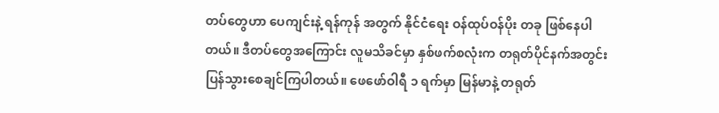တပ်တွေဟာ ပေကျင်းနဲ့ ရန်ကုန် အတွက် နိုင်ငံရေး ဝန်ထုပ်ဝန်ပိုး တခု ဖြစ်နေပါတယ်။ ဒီတပ်တွေအကြောင်း လူမသိခင်မှာ နှစ်ဖက်စလုံးက တရုတ်ပိုင်နက်အတွင်း ပြန်သွားစေချင်ကြပါတယ်။ ဖေဖော်ဝါရီ ၁ ရက်မှာ မြန်မာနဲ့ တရုတ်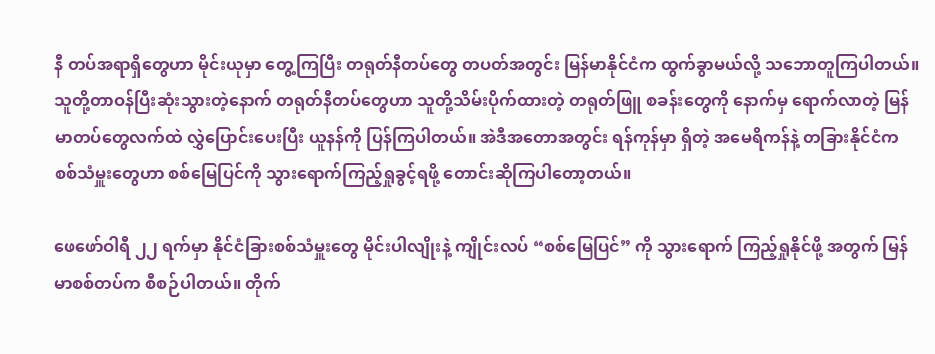နီ တပ်အရာရှိတွေဟာ မိုင်းယုမှာ တွေ့ကြပြီး တရုတ်နီတပ်တွေ တပတ်အတွင်း မြန်မာနိုင်ငံက ထွက်ခွာမယ်လို့ သဘောတူကြပါတယ်။ သူတို့တာဝန်ပြီးဆုံးသွားတဲ့နောက် တရုတ်နီတပ်တွေဟာ သူတို့သိမ်းပိုက်ထားတဲ့ တရုတ်ဖြူ စခန်းတွေကို နောက်မှ ရောက်လာတဲ့ မြန်မာတပ်တွေလက်ထဲ လွှဲပြောင်းပေးပြီး ယူနန်ကို ပြန်ကြပါတယ်။ အဲဒီအတောအတွင်း ရန်ကုန်မှာ ရှိတဲ့ အမေရိကန်နဲ့ တခြားနိုင်ငံက စစ်သံမှူးတွေဟာ စစ်မြေပြင်ကို သွားရောက်ကြည့်ရှုခွင့်ရဖို့ တောင်းဆိုကြပါတော့တယ်။

ဖေဖော်ဝါရီ ၂၂ ရက်မှာ နိုင်ငံခြားစစ်သံမှူးတွေ မိုင်းပါလျိုးနဲ့ ကျိုင်းလပ် “စစ်မြေပြင်” ကို သွားရောက် ကြည့်ရှုနိုင်ဖို့ အတွက် မြန်မာစစ်တပ်က စီစဉ်ပါတယ်။ တိုက်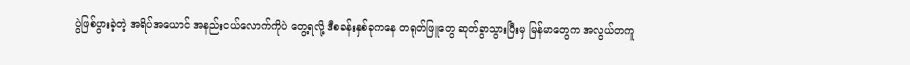ပွဲဖြစ်ပွားခဲ့တဲ့ အရိပ်အယောင် အနည်းငယ်လောက်ကိုပဲ တွေ့ရလို့ ဒီစခန်းနှစ်ခုကနေ တရုတ်ဖြူတွေ ဆုတ်ခွာသွားပြီးမှ မြန်မာတွေက အလွယ်တကူ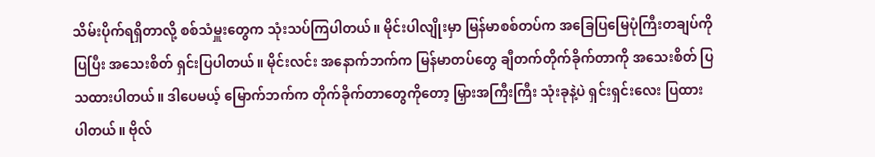သိမ်းပိုက်ရရှိတာလို့ စစ်သံမှူးတွေက သုံးသပ်ကြပါတယ်။ မိုင်းပါလျိုးမှာ မြန်မာစစ်တပ်က အခြေပြမြေပုံကြီးတချပ်ကို ပြပြီး အသေးစိတ် ရှင်းပြပါတယ်။ မိုင်းလင်း အနောက်ဘက်က မြန်မာတပ်တွေ ချီတက်တိုက်ခိုက်တာကို အသေးစိတ် ပြသထားပါတယ်။ ဒါပေမယ့် မြောက်ဘက်က တိုက်ခိုက်တာတွေကိုတော့ မြှားအကြီးကြီး သုံးခုနဲ့ပဲ ရှင်းရှင်းလေး ပြထားပါတယ်။ ဗိုလ်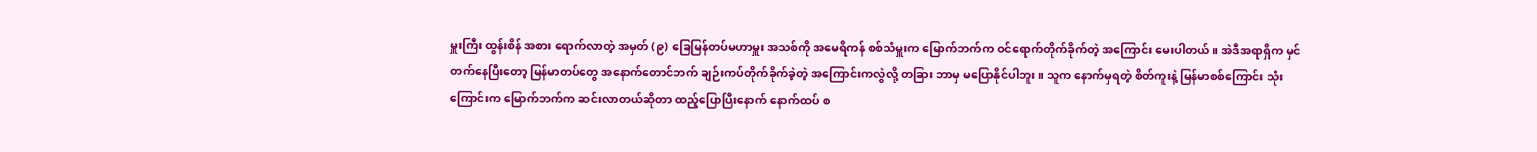မှူးကြီး ထွန်းစိန် အစား ရောက်လာတဲ့ အမှတ် (၉) ခြေမြန်တပ်မဟာမှူး အသစ်ကို အမေရိကန် စစ်သံမှူးက မြောက်ဘက်က ဝင်ရောက်တိုက်ခိုက်တဲ့ အကြောင်း မေးပါတယ်။ အဲဒီအရာရှိက မှင်တက်နေပြီးတော့ မြန်မာတပ်တွေ အနောက်တောင်ဘက် ချဉ်းကပ်တိုက်ခိုက်ခဲ့တဲ့ အကြောင်းကလွဲလို့ တခြား ဘာမှ မပြောနိုင်ပါဘူး။ သူက နောက်မှရတဲ့ စိတ်ကူးနဲ့ မြန်မာစစ်ကြောင်း သုံးကြောင်းက မြောက်ဘက်က ဆင်းလာတယ်ဆိုတာ ထည့်ပြောပြီးနောက် နောက်ထပ် စ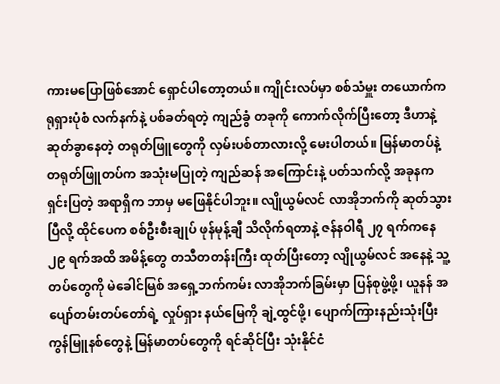ကားမပြောဖြစ်အောင် ရှောင်ပါတော့တယ်။ ကျိုင်းလပ်မှာ စစ်သံမှူး တယောက်က ရုရှားပုံစံ လက်နက်နဲ့ ပစ်ခတ်ရတဲ့ ကျည်ခွံ တခုကို ကောက်လိုက်ပြီးတော့ ဒီဟာနဲ့ ဆုတ်ခွာနေတဲ့ တရုတ်ဖြူတွေကို လှမ်းပစ်တာလားလို့ မေးပါတယ်။ မြန်မာတပ်နဲ့ တရုတ်ဖြူတပ်က အသုံးမပြုတဲ့ ကျည်ဆန် အကြောင်းနဲ့ ပတ်သက်လို့ အခုနက ရှင်းပြတဲ့ အရာရှိက ဘာမှ မဖြေနိုင်ပါဘူး။ လျိုယွမ်လင် လာအိုဘက်ကို ဆုတ်သွားပြီလို့ ထိုင်ပေက စစ်ဦးစီးချုပ် ဖုန်မုန့်ချီ သိလိုက်ရတာနဲ့ ဇန်နဝါရီ ၂၇ ရက်ကနေ ၂၉ ရက်အထိ အမိန့်တွေ တသီတတန်းကြီး ထုတ်ပြီးတော့ လျိုယွမ်လင် အနေနဲ့ သူ့တပ်တွေကို မဲခေါင်မြစ် အရှေ့ဘက်ကမ်း လာအိုဘက်ခြမ်းမှာ ပြန်စုဖွဲ့ဖို့၊ ယူနန် အပျော်တမ်းတပ်တော်ရဲ့ လှုပ်ရှား နယ်မြေကို ချဲ့ထွင်ဖို့၊ ပျောက်ကြားနည်းသုံးပြီး ကွန်မြူနစ်တွေနဲ့ မြန်မာတပ်တွေကို ရင်ဆိုင်ပြီး သုံးနိုင်ငံ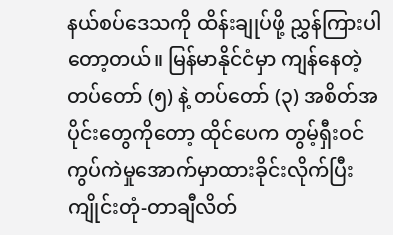နယ်စပ်ဒေသကို ထိန်းချုပ်ဖို့ ညွှန်ကြားပါတော့တယ်။ မြန်မာနိုင်ငံမှာ ကျန်နေတဲ့ တပ်တော် (၅) နဲ့ တပ်တော် (၃) အစိတ်အပိုင်းတွေကိုတော့ ထိုင်ပေက တွမ့်ရှီးဝင် ကွပ်ကဲမှုအောက်မှာထားခိုင်းလိုက်ပြီး ကျိုင်းတုံ-တာချီလိတ်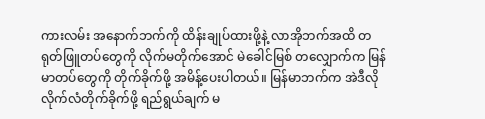ကားလမ်း အနောက်ဘက်ကို ထိန်းချုပ်ထားဖို့နဲ့ လာအိုဘက်အထိ တရုတ်ဖြူတပ်တွေကို လိုက်မတိုက်အောင် မဲခေါင်မြစ် တလျှောက်က မြန်မာတပ်တွေကို တိုက်ခိုက်ဖို့ အမိန့်ပေးပါတယ်။ မြန်မာဘက်က အဲဒီလို လိုက်လံတိုက်ခိုက်ဖို့ ရည်ရွယ်ချက် မ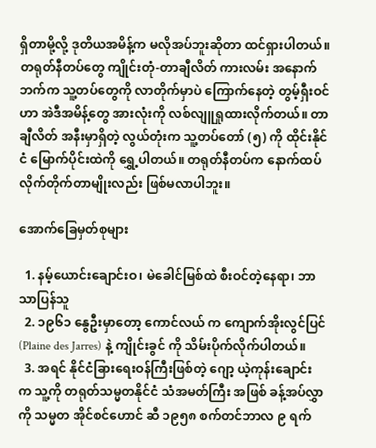ရှိတာမို့လို့ ဒုတိယအမိန့်က မလိုအပ်ဘူးဆိုတာ ထင်ရှားပါတယ်။ တရုတ်နီတပ်တွေ ကျိုင်းတုံ-တာချီလိတ် ကားလမ်း အနောက်ဘက်က သူ့တပ်တွေကို လာတိုက်မှာပဲ ကြောက်နေတဲ့ တွမ့်ရှီးဝင်ဟာ အဲဒီအမိန့်တွေ အားလုံးကို လစ်လျူရှုထားလိုက်တယ်။ တာချီလိတ် အနီးမှာရှိတဲ့ လွယ်တုံးက သူ့တပ်တော် (၅) ကို ထိုင်းနိုင်ငံ မြောက်ပိုင်းထဲကို ရွှေ့ပါတယ်။ တရုတ်နီတပ်က နောက်ထပ် လိုက်တိုက်တာမျိုးလည်း ဖြစ်မလာပါဘူး။

အောက်ခြေမှတ်စုများ

  1. နမ့်ယောင်းချောင်းဝ၊ မဲခေါင်မြစ်ထဲ စီးဝင်တဲ့နေရာ၊ ဘာသာပြန်သူ
  2. ၁၉၆၁ နွေဦးမှာတော့ ကောင်လယ် က ကျောက်အိုးလွင်ပြင် (Plaine des Jarres) နဲ့ ကျိုင်းခွင် ကို သိမ်းပိုက်လိုက်ပါတယ်။
  3. အရင် နိုင်ငံခြားရေးဝန်ကြီးဖြစ်တဲ့ ဂျော့ ယဲ့ကုန်းချောင်း က သူ့ကို တရုတ်သမ္မတနိုင်ငံ သံအမတ်ကြီး အဖြစ် ခန့်အပ်လွှာကို သမ္မတ အိုင်စင်ဟောင် ဆီ ၁၉၅၈ စက်တင်ဘာလ ၉ ရက်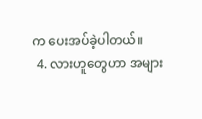က ပေးအပ်ခဲ့ပါတယ်။
  4. လားဟူတွေဟာ အများ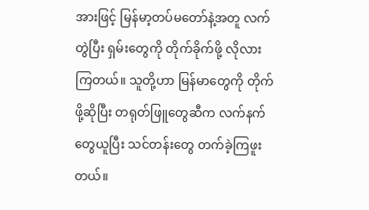အားဖြင့် မြန်မာ့တပ်မတော်နဲ့အတူ လက်တွဲပြီး ရှမ်းတွေကို တိုက်ခိုက်ဖို့ လိုလားကြတယ်။ သူတို့ဟာ မြန်မာတွေကို တိုက်ဖို့ဆိုပြီး တရုတ်ဖြူတွေဆီက လက်နက်တွေယူပြီး သင်တန်းတွေ တက်ခဲ့ကြဖူးတယ်။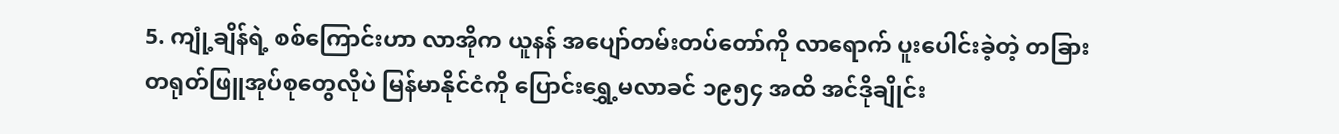5. ကျုံ့ချိန်ရဲ့ စစ်ကြောင်းဟာ လာအိုက ယူနန် အပျော်တမ်းတပ်တော်ကို လာရောက် ပူးပေါင်းခဲ့တဲ့ တခြား တရုတ်ဖြူအုပ်စုတွေလိုပဲ မြန်မာနိုင်ငံကို ပြောင်းရွှေ့မလာခင် ၁၉၅၄ အထိ အင်ဒိုချိုင်း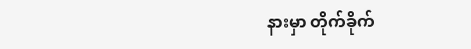နားမှာ တိုက်ခိုက်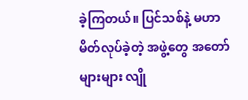ခဲ့ကြတယ်။ ပြင်သစ်နဲ့ မဟာမိတ်လုပ်ခဲ့တဲ့ အဖွဲ့တွေ အတော်များများ လျို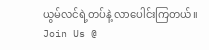ယွမ်လင်ရဲ့တပ်နဲ့ လာပေါင်းကြတယ်။
Join Us @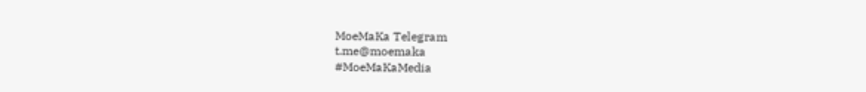MoeMaKa Telegram
t.me@moemaka
#MoeMaKaMedia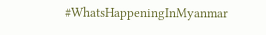#WhatsHappeningInMyanmar